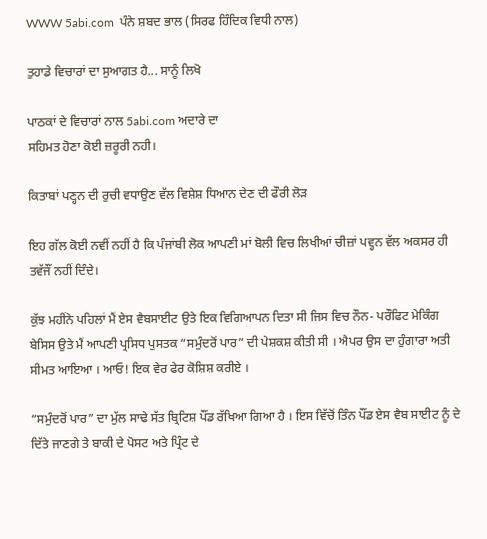WWW 5abi.com  ਪੰਨੇ ਸ਼ਬਦ ਭਾਲ (ਸਿਰਫ ਹਿੰਦਿਕ ਵਿਧੀ ਨਾਲ)

ਤੁਹਾਡੇ ਵਿਚਾਰਾਂ ਦਾ ਸੁਆਗਤ ਹੈ... ਸਾਨੂੰ ਲਿਖੋ

ਪਾਠਕਾਂ ਦੇ ਵਿਚਾਰਾਂ ਨਾਲ 5abi.com ਅਦਾਰੇ ਦਾ
ਸਹਿਮਤ ਹੋਣਾ ਕੋਈ ਜ਼ਰੂਰੀ ਨਹੀ।

ਕਿਤਾਬਾਂ ਪਣ੍ਹਨ ਦੀ ਰੁਚੀ ਵਧਾਉਣ ਵੱਲ ਵਿਸ਼ੇਸ਼ ਧਿਆਨ ਦੇਣ ਦੀ ਫੌਰੀ ਲੋੜ

ਇਹ ਗੱਲ ਕੋਈ ਨਵੀਂ ਨਹੀਂ ਹੈ ਕਿ ਪੰਜਾਂਬੀ ਲੋਕ ਆਪਣੀ ਮਾਂ ਬੋਲੀ ਵਿਚ ਲਿਖੀਆਂ ਚੀਜ਼ਾਂ ਪਵ੍ਹਨ ਵੱਲ ਅਕਸਰ ਹੀ ਤਵੱਜੌਂ ਨਹੀਂ ਦਿੰਦੇ।

ਕੁੱਝ ਮਹੀਂਨੇ ਪਹਿਲਾਂ ਮੈਂ ਏਸ ਵੈਬਸਾਈਟ ਉਤੇ ਇਕ ਵਿਗਿਆਪਨ ਦਿਤਾ ਸੀ ਜਿਸ ਵਿਚ ਨੌਨ- ਪਰੌਫਿਟ ਮੇਕਿੰਗ ਬੇਸਿਸ ਉਤੇ ਮੈਂ ਆਪਣੀ ਪ੍ਰਸਿਧ ਪੁਸਤਕ “ਸਮੁੰਦਰੋਂ ਪਾਰ” ਦੀ ਪੇਸ਼ਕਸ਼ ਕੀਤੀ ਸੀ । ਐਪਰ ਉਸ ਦਾ ਹੁੰਗਾਰਾ ਅਤੀ ਸੀਮਤ ਆਇਆ । ਆਓ! ਇਕ ਵੇਰ ਫੇਰ ਕੋਸ਼ਿਸ਼ ਕਰੀਏ ।

“ਸਮੁੰਦਰੋਂ ਪਾਰ” ਦਾ ਮੁੱਲ ਸਾਢੇ ਸੱਤ ਬ੍ਰਿਟਿਸ਼ ਪੌਂਡ ਰੱਖਿਆ ਗਿਆ ਹੈ । ਇਸ ਵਿੱਚੋਂ ਤਿੰਨ ਪੌਂਡ ਏਸ ਵੈਬ ਸਾਈਟ ਨੂੰ ਦੇ ਦਿੱਤੇ ਜਾਣਗੇ ਤੇ ਬਾਕੀ ਦੇ ਪੋਸਟ ਅਤੇ ਪ੍ਰਿੰਟ ਦੇ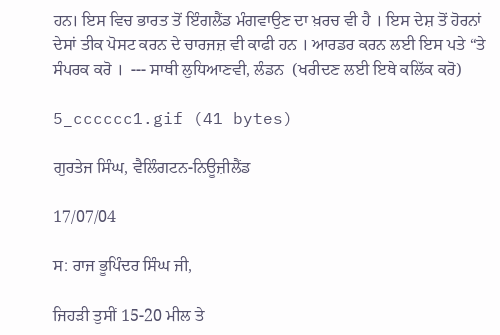ਹਨ। ਇਸ ਵਿਚ ਭਾਰਤ ਤੋਂ ਇੰਗਲੈਂਡ ਮੰਗਵਾਉਣ ਦਾ ਖ਼ਰਚ ਵੀ ਹੈ । ਇਸ ਦੇਸ਼ ਤੋਂ ਹੋਰਨਾਂ ਦੇਸਾਂ ਤੀਕ ਪੋਸਟ ਕਰਨ ਦੇ ਚਾਰਜਜ਼ ਵੀ ਕਾਫੀ ਹਨ । ਆਰਡਰ ਕਰਨ ਲਈ ਇਸ ਪਤੇ “ਤੇ ਸੰਪਰਕ ਕਰੋ ।  --- ਸਾਥੀ ਲੁਧਿਆਣਵੀ, ਲੰਡਨ  (ਖਰੀਦਣ ਲਈ ਇਥੇ ਕਲਿੱਕ ਕਰੋ)

5_cccccc1.gif (41 bytes)

ਗੁਰਤੇਜ ਸਿੰਘ, ਵੈਲਿੰਗਟਨ-ਨਿਊਜ਼ੀਲੈਂਡ

17/07/04

ਸ: ਰਾਜ ਭੂਪਿੰਦਰ ਸਿੰਘ ਜੀ,

ਜਿਹੜੀ ਤੁਸੀਂ 15-20 ਮੀਲ ਤੇ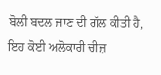ਬੋਲੀ ਬਦਲ ਜਾਣ ਦੀ ਗੱਲ ਕੀਤੀ ਹੈ, ਇਹ ਕੋਈ ਅਲੋਕਾਰੀ ਚੀਜ਼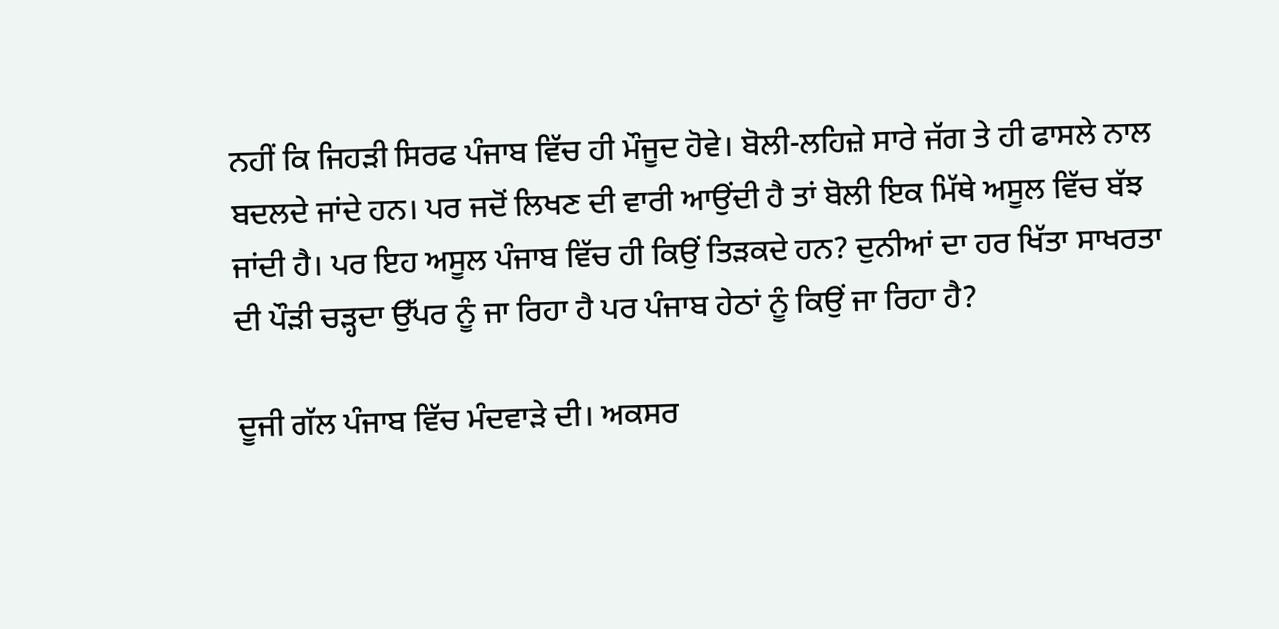ਨਹੀਂ ਕਿ ਜਿਹੜੀ ਸਿਰਫ ਪੰਜਾਬ ਵਿੱਚ ਹੀ ਮੌਜੂਦ ਹੋਵੇ। ਬੋਲੀ-ਲਹਿਜ਼ੇ ਸਾਰੇ ਜੱਗ ਤੇ ਹੀ ਫਾਸਲੇ ਨਾਲ ਬਦਲਦੇ ਜਾਂਦੇ ਹਨ। ਪਰ ਜਦੋਂ ਲਿਖਣ ਦੀ ਵਾਰੀ ਆਉਂਦੀ ਹੈ ਤਾਂ ਬੋਲੀ ਇਕ ਮਿੱਥੇ ਅਸੂਲ ਵਿੱਚ ਬੱਝ ਜਾਂਦੀ ਹੈ। ਪਰ ਇਹ ਅਸੂਲ ਪੰਜਾਬ ਵਿੱਚ ਹੀ ਕਿਉਂ ਤਿੜਕਦੇ ਹਨ? ਦੁਨੀਆਂ ਦਾ ਹਰ ਖਿੱਤਾ ਸਾਖਰਤਾ ਦੀ ਪੌੜੀ ਚੜ੍ਹਦਾ ਉੱਪਰ ਨੂੰ ਜਾ ਰਿਹਾ ਹੈ ਪਰ ਪੰਜਾਬ ਹੇਠਾਂ ਨੂੰ ਕਿਉਂ ਜਾ ਰਿਹਾ ਹੈ?

ਦੂਜੀ ਗੱਲ ਪੰਜਾਬ ਵਿੱਚ ਮੰਦਵਾੜੇ ਦੀ। ਅਕਸਰ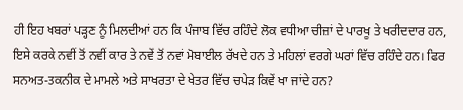ਹੀ ਇਹ ਖਬਰਾਂ ਪੜ੍ਹਣ ਨੂੰ ਮਿਲਦੀਆਂ ਹਨ ਕਿ ਪੰਜਾਬ ਵਿੱਚ ਰਹਿੰਦੇ ਲੋਕ ਵਧੀਆ ਚੀਜ਼ਾਂ ਦੇ ਪਾਰਖੂ ਤੇ ਖਰੀਦਦਾਰ ਹਨ, ਇਸੇ ਕਰਕੇ ਨਵੀਂ ਤੋਂ ਨਵੀਂ ਕਾਰ ਤੇ ਨਵੇਂ ਤੋਂ ਨਵਾਂ ਮੋਬਾਈਲ ਰੱਖਦੇ ਹਨ ਤੇ ਮਹਿਲਾਂ ਵਰਗੇ ਘਰਾਂ ਵਿੱਚ ਰਹਿੰਦੇ ਹਨ। ਫਿਰ ਸਨਅਤ-ਤਕਨੀਕ ਦੇ ਮਾਮਲੇ ਅਤੇ ਸਾਖਰਤਾ ਦੇ ਖੇਤਰ ਵਿੱਚ ਚਪੇੜ ਕਿਵੇਂ ਖਾ ਜਾਂਦੇ ਹਨ?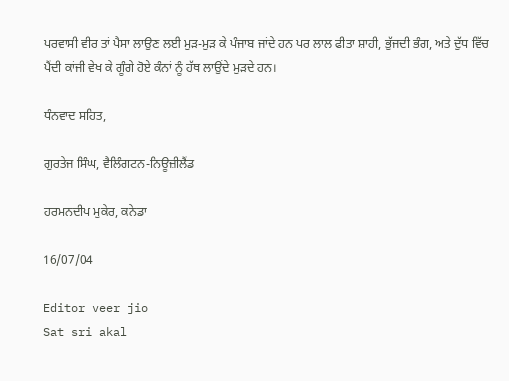ਪਰਵਾਸੀ ਵੀਰ ਤਾਂ ਪੈਸਾ ਲਾਉਣ ਲਈ ਮੁੜ-ਮੁੜ ਕੇ ਪੰਜਾਬ ਜਾਂਦੇ ਹਨ ਪਰ ਲਾਲ ਫੀਤਾ ਸ਼ਾਹੀ, ਭੁੱਜਦੀ ਭੰਗ, ਅਤੇ ਦੁੱਧ ਵਿੱਚ ਪੈਂਦੀ ਕਾਂਜੀ ਵੇਖ ਕੇ ਗੂੰਗੇ ਹੋਏ ਕੰਨਾਂ ਨੂੰ ਹੱਥ ਲਾਉਂਦੇ ਮੁੜਦੇ ਹਨ।

ਧੰਨਵਾਦ ਸਹਿਤ,

ਗੁਰਤੇਜ ਸਿੰਘ, ਵੈਲਿੰਗਟਨ-ਨਿਊਜ਼ੀਲੈਂਡ

ਹਰਮਨਦੀਪ ਮੁਕੇਰ, ਕਨੇਡਾ

16/07/04

Editor veer jio
Sat sri akal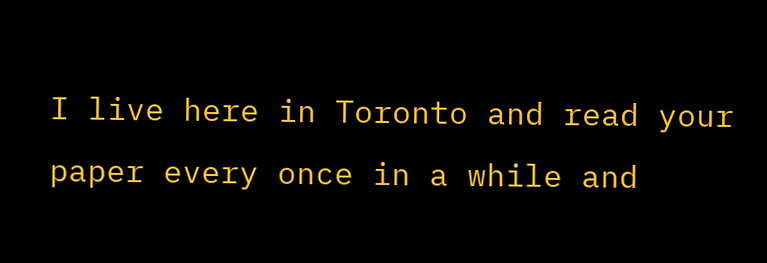I live here in Toronto and read your paper every once in a while and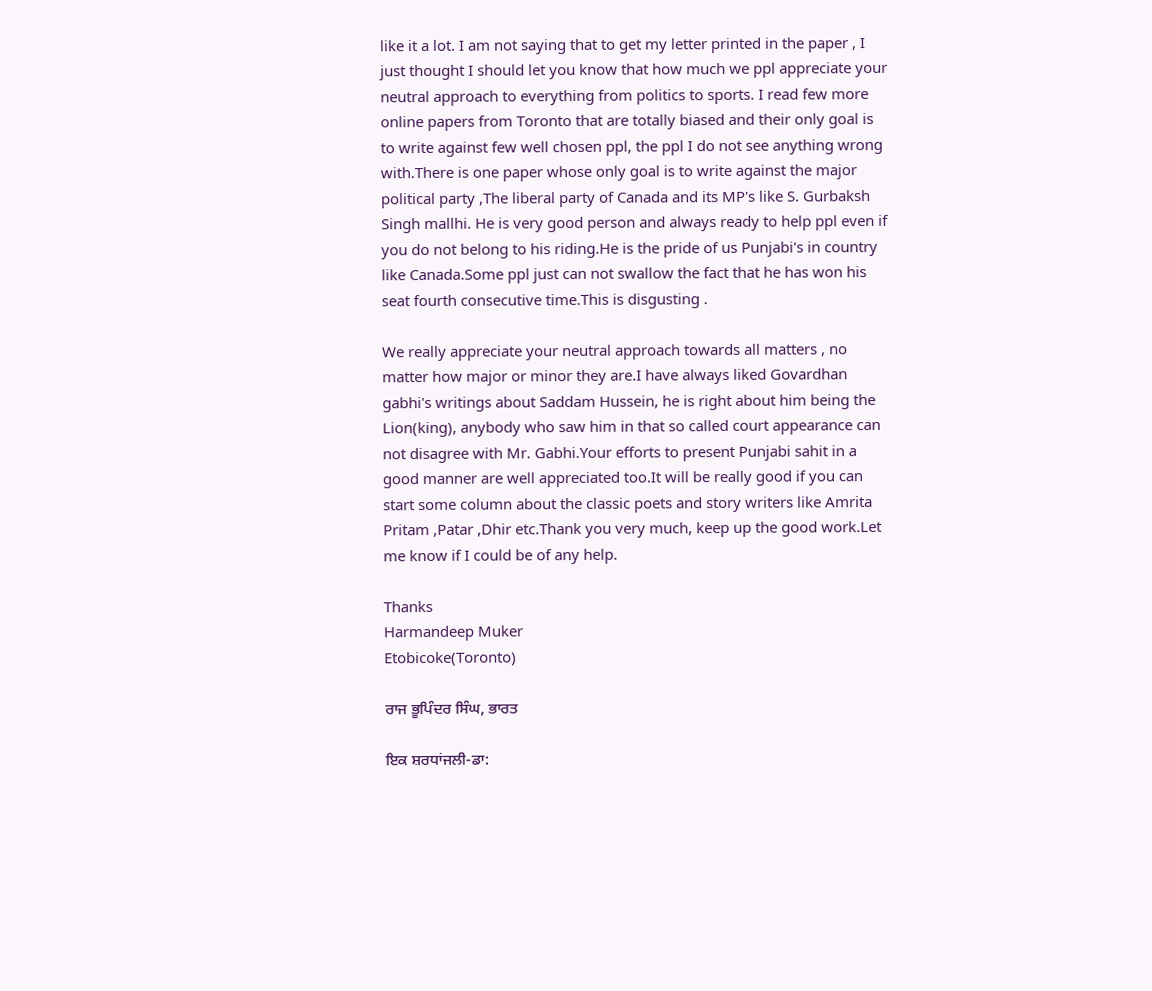like it a lot. I am not saying that to get my letter printed in the paper , I just thought I should let you know that how much we ppl appreciate your neutral approach to everything from politics to sports. I read few more online papers from Toronto that are totally biased and their only goal is to write against few well chosen ppl, the ppl I do not see anything wrong with.There is one paper whose only goal is to write against the major political party ,The liberal party of Canada and its MP's like S. Gurbaksh Singh mallhi. He is very good person and always ready to help ppl even if you do not belong to his riding.He is the pride of us Punjabi's in country like Canada.Some ppl just can not swallow the fact that he has won his seat fourth consecutive time.This is disgusting .

We really appreciate your neutral approach towards all matters , no matter how major or minor they are.I have always liked Govardhan gabhi's writings about Saddam Hussein, he is right about him being the Lion(king), anybody who saw him in that so called court appearance can not disagree with Mr. Gabhi.Your efforts to present Punjabi sahit in a good manner are well appreciated too.It will be really good if you can start some column about the classic poets and story writers like Amrita Pritam ,Patar ,Dhir etc.Thank you very much, keep up the good work.Let me know if I could be of any help.

Thanks
Harmandeep Muker
Etobicoke(Toronto)

ਰਾਜ ਭੂਪਿੰਦਰ ਸਿੰਘ, ਭਾਰਤ

ਇਕ ਸ਼ਰਧਾਂਜਲੀ-ਡਾ: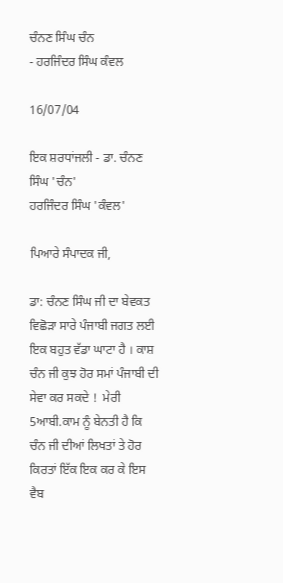ਚੰਨਣ ਸਿੰਘ ਚੰਨ
- ਹਰਜਿੰਦਰ ਸਿੰਘ ਕੰਵਲ

16/07/04

ਇਕ ਸ਼ਰਧਾਂਜਲੀ - ਡਾ. ਚੰਨਣ ਸਿੰਘ 'ਚੰਨ'
ਹਰਜਿੰਦਰ ਸਿੰਘ 'ਕੰਵਲ'

ਪਿਆਰੇ ਸੰਪਾਦਕ ਜੀ,

ਡਾ: ਚੰਨਣ ਸਿੰਘ ਜੀ ਦਾ ਬੇਵਕਤ ਵਿਛੋੜਾ ਸਾਰੇ ਪੰਜਾਬੀ ਜਗਤ ਲਈ ਇਕ ਬਹੁਤ ਵੱਡਾ ਘਾਟਾ ਹੈ । ਕਾਸ਼ ਚੰਨ ਜੀ ਕੁਝ ਹੋਰ ਸਮਾਂ ਪੰਜਾਬੀ ਦੀ ਸੇਵਾ ਕਰ ਸਕਦੇ !  ਮੇਰੀ 5ਆਬੀ.ਕਾਮ ਨੂੰ ਬੇਨਤੀ ਹੈ ਕਿ ਚੰਨ ਜੀ ਦੀਆਂ ਲਿਖਤਾਂ ਤੇ ਹੋਰ ਕਿਰਤਾਂ ਇੱਕ ਇਕ ਕਰ ਕੇ ਇਸ ਵੈਬ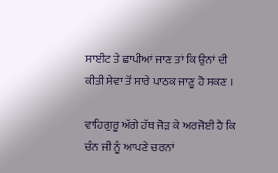ਸਾਈਟ ਤੇ ਛਾਪੀਆਂ ਜਾਣ ਤਾਂ ਕਿ ਉਨਾਂ ਦੀ ਕੀਤੀ ਸੇਵਾ ਤੋਂ ਸਾਰੇ ਪਾਠਕ ਜਾਣੂ ਹੋ ਸਕਣ ।

ਵਾਹਿਗੁਰੂ ਅੱਗੇ ਹੱਥ ਜੋੜ ਕੇ ਅਰਜੋਈ ਹੈ ਕਿ ਚੰਨ ਜੀ ਨੂੰ ਆਪਣੇ ਚਰਨਾਂ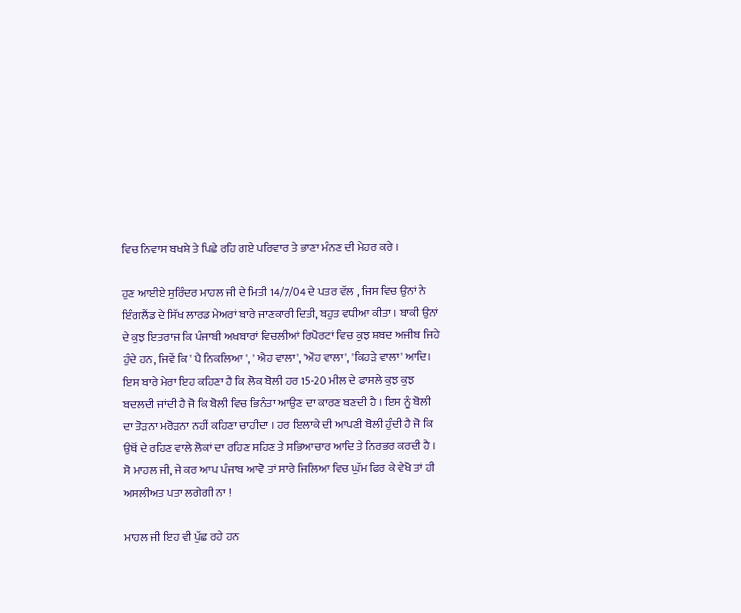ਵਿਚ ਨਿਵਾਸ ਬਖਸ਼ੇ ਤੇ ਪਿਛੇ ਰਹਿ ਗਏ ਪਰਿਵਾਰ ਤੇ ਭਾਣਾ ਮੰਨਣ ਦੀ ਮੇਹਰ ਕਰੇ ।

ਹੁਣ ਆਈਏ ਸੁਰਿੰਦਰ ਮਾਹਲ ਜੀ ਦੇ ਮਿਤੀ 14/7/04 ਦੇ ਪਤਰ ਵੱਲ , ਜਿਸ ਵਿਚ ਉਨਾਂ ਨੇ ਇੰਗਲੈਂਡ ਦੇ ਸਿੱਖ ਲਾਰਡ ਮੇਅਰਾਂ ਬਾਰੇ ਜਾਣਕਾਰੀ ਦਿਤੀ, ਬਹੁਤ ਵਧੀਆ ਕੀਤਾ । ਬਾਕੀ ਉਨਾਂ ਦੇ ਕੁਝ ਇਤਰਾਜ ਕਿ ਪੰਜਾਬੀ ਅਖਬਾਰਾਂ ਵਿਚਲੀਆਂ ਰਿਪੋਰਟਾਂ ਵਿਚ ਕੁਝ ਸ਼ਬਦ ਅਜੀਬ ਜਿਹੇ ਹੁੰਦੇ ਹਨ, ਜਿਵੇਂ ਕਿ ' ਪੈ ਨਿਕਲਿਆ ', ' ਐਹ ਵਾਲਾ', 'ਔਹ ਵਾਲਾ', 'ਕਿਹੜੇ ਵਾਲਾ' ਆਦਿ। ਇਸ ਬਾਰੇ ਮੇਰਾ ਇਹ ਕਹਿਣਾ ਹੈ ਕਿ ਲੋਕ ਬੋਲੀ ਹਰ 15-20 ਮੀਲ ਦੇ ਫਾਸਲੇ ਕੁਝ ਕੁਝ ਬਦਲਦੀ ਜਾਂਦੀ ਹੈ ਜੋ ਕਿ ਬੋਲੀ ਵਿਚ ਭਿਨੰਤਾ ਆਉਣ ਦਾ ਕਾਰਣ ਬਣਦੀ ਹੈ । ਇਸ ਨੂੰ ਬੋਲੀ ਦਾ ਤੋੜਨਾ ਮਰੋੜਨਾ ਨਹੀਂ ਕਹਿਣਾ ਚਾਹੀਦਾ । ਹਰ ਇਲਾਕੇ ਦੀ ਆਪਣੀ ਬੋਲੀ ਹੁੰਦੀ ਹੈ ਜੋ ਕਿ ਉਥੋਂ ਦੇ ਰਹਿਣ ਵਾਲੇ ਲੋਕਾਂ ਦਾ ਰਹਿਣ ਸਹਿਣ ਤੇ ਸਭਿਆਚਾਰ ਆਦਿ ਤੇ ਨਿਰਭਰ ਕਰਦੀ ਹੈ । ਸੋ ਮਾਹਲ ਜੀ, ਜੇ ਕਰ ਆਪ ਪੰਜਾਬ ਆਵੋ ਤਾਂ ਸਾਰੇ ਜਿਲਿਆ ਵਿਚ ਘੁੱਮ ਫਿਰ ਕੇ ਵੇਖੋ ਤਾਂ ਹੀ ਅਸਲੀਅਤ ਪਤਾ ਲਗੇਗੀ ਨਾ !

ਮਾਹਲ ਜੀ ਇਹ ਵੀ ਪੁੱਛ ਰਹੇ ਹਨ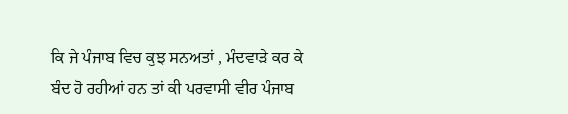ਕਿ ਜੇ ਪੰਜਾਬ ਵਿਚ ਕੁਝ ਸਨਅਤਾਂ , ਮੰਦਵਾੜੇ ਕਰ ਕੇ ਬੰਦ ਹੋ ਰਹੀਆਂ ਹਨ ਤਾਂ ਕੀ ਪਰਵਾਸੀ ਵੀਰ ਪੰਜਾਬ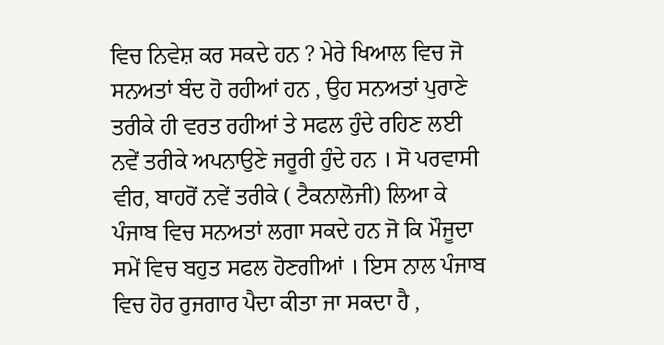ਵਿਚ ਨਿਵੇਸ਼ ਕਰ ਸਕਦੇ ਹਨ ? ਮੇਰੇ ਖਿਆਲ ਵਿਚ ਜੋ ਸਨਅਤਾਂ ਬੰਦ ਹੋ ਰਹੀਆਂ ਹਨ , ਉਹ ਸਨਅਤਾਂ ਪੁਰਾਣੇ ਤਰੀਕੇ ਹੀ ਵਰਤ ਰਹੀਆਂ ਤੇ ਸਫਲ ਹੁੰਦੇ ਰਹਿਣ ਲਈ ਨਵੇਂ ਤਰੀਕੇ ਅਪਨਾਉਣੇ ਜਰੂਰੀ ਹੁੰਦੇ ਹਨ । ਸੋ ਪਰਵਾਸੀ ਵੀਰ, ਬਾਹਰੋਂ ਨਵੇਂ ਤਰੀਕੇ ( ਟੈਕਨਾਲੋਜੀ) ਲਿਆ ਕੇ ਪੰਜਾਬ ਵਿਚ ਸਨਅਤਾਂ ਲਗਾ ਸਕਦੇ ਹਨ ਜੋ ਕਿ ਮੌਜੂਦਾ ਸਮੇਂ ਵਿਚ ਬਹੁਤ ਸਫਲ ਹੋਣਗੀਆਂ । ਇਸ ਨਾਲ ਪੰਜਾਬ ਵਿਚ ਹੋਰ ਰੁਜਗਾਰ ਪੈਦਾ ਕੀਤਾ ਜਾ ਸਕਦਾ ਹੈ ,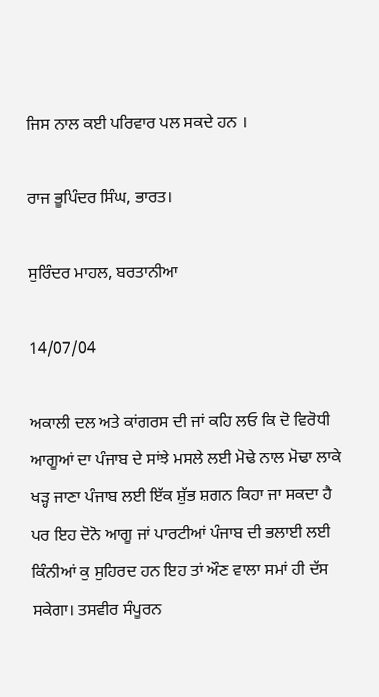ਜਿਸ ਨਾਲ ਕਈ ਪਰਿਵਾਰ ਪਲ ਸਕਦੇ ਹਨ ।

ਰਾਜ ਭੂਪਿੰਦਰ ਸਿੰਘ, ਭਾਰਤ।

ਸੁਰਿੰਦਰ ਮਾਹਲ, ਬਰਤਾਨੀਆ

14/07/04

ਅਕਾਲੀ ਦਲ ਅਤੇ ਕਾਂਗਰਸ ਦੀ ਜਾਂ ਕਹਿ ਲਓ ਕਿ ਦੋ ਵਿਰੋਧੀ ਆਗੂਆਂ ਦਾ ਪੰਜਾਬ ਦੇ ਸਾਂਝੇ ਮਸਲੇ ਲਈ ਮੋਢੇ ਨਾਲ ਮੋਢਾ ਲਾਕੇ ਖੜ੍ਹ ਜਾਣਾ ਪੰਜਾਬ ਲਈ ਇੱਕ ਸ਼ੁੱਭ ਸ਼ਗਨ ਕਿਹਾ ਜਾ ਸਕਦਾ ਹੈ ਪਰ ਇਹ ਦੋਨੋ ਆਗੂ ਜਾਂ ਪਾਰਟੀਆਂ ਪੰਜਾਬ ਦੀ ਭਲਾਈ ਲਈ ਕਿੰਨੀਆਂ ਕੁ ਸੁਹਿਰਦ ਹਨ ਇਹ ਤਾਂ ਔਣ ਵਾਲਾ ਸਮਾਂ ਹੀ ਦੱਸ ਸਕੇਗਾ। ਤਸਵੀਰ ਸੰਪੂਰਨ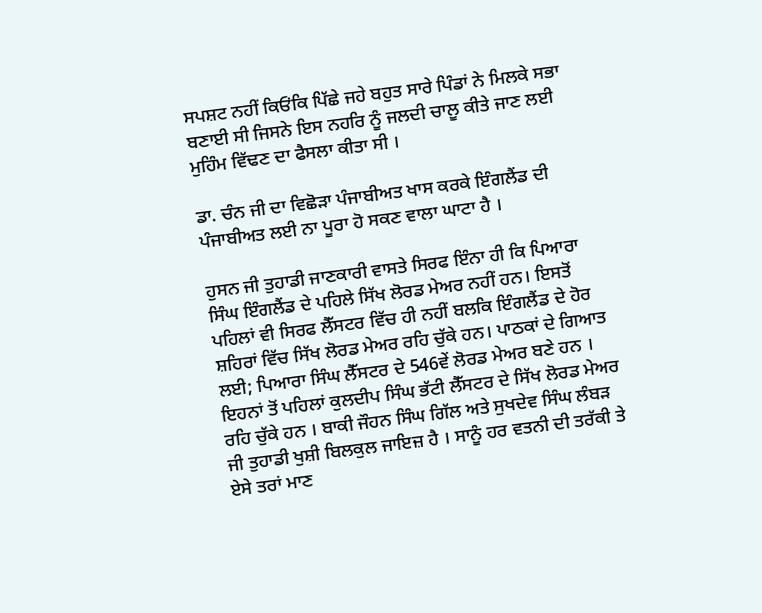ਸਪਸ਼ਟ ਨਹੀਂ ਕਿਓਂਕਿ ਪਿੱਛੇ ਜਹੇ ਬਹੁਤ ਸਾਰੇ ਪਿੰਡਾਂ ਨੇ ਮਿਲਕੇ ਸਭਾ ਬਣਾਈ ਸੀ ਜਿਸਨੇ ਇਸ ਨਹਰਿ ਨੂੰ ਜਲਦੀ ਚਾਲੂ ਕੀਤੇ ਜਾਣ ਲਈ ਮੁਹਿੰਮ ਵਿੱਢਣ ਦਾ ਫੈਸਲਾ ਕੀਤਾ ਸੀ ।

ਡਾ. ਚੰਨ ਜੀ ਦਾ ਵਿਛੋੜਾ ਪੰਜਾਬੀਅਤ ਖਾਸ ਕਰਕੇ ਇੰਗਲੈਂਡ ਦੀ ਪੰਜਾਬੀਅਤ ਲਈ ਨਾ ਪੂਰਾ ਹੋ ਸਕਣ ਵਾਲਾ ਘਾਟਾ ਹੈ ।

ਹੁਸਨ ਜੀ ਤੁਹਾਡੀ ਜਾਣਕਾਰੀ ਵਾਸਤੇ ਸਿਰਫ ਇੰਨਾ ਹੀ ਕਿ ਪਿਆਰਾ ਸਿੰਘ ਇੰਗਲੈਂਡ ਦੇ ਪਹਿਲੇ ਸਿੱਖ ਲੋਰਡ ਮੇਅਰ ਨਹੀਂ ਹਨ। ਇਸਤੋਂ ਪਹਿਲਾਂ ਵੀ ਸਿਰਫ ਲੈੱਸਟਰ ਵਿੱਚ ਹੀ ਨਹੀਂ ਬਲਕਿ ਇੰਗਲੈਂਡ ਦੇ ਹੋਰ ਸ਼ਹਿਰਾਂ ਵਿੱਚ ਸਿੱਖ ਲੋਰਡ ਮੇਅਰ ਰਹਿ ਚੁੱਕੇ ਹਨ। ਪਾਠਕਾਂ ਦੇ ਗਿਆਤ ਲਈ; ਪਿਆਰਾ ਸਿੰਘ ਲੈੱਸਟਰ ਦੇ 546ਵੇਂ ਲੋਰਡ ਮੇਅਰ ਬਣੇ ਹਨ । ਇਹਨਾਂ ਤੋਂ ਪਹਿਲਾਂ ਕੁਲਦੀਪ ਸਿੰਘ ਭੱਟੀ ਲੈੱਸਟਰ ਦੇ ਸਿੱਖ ਲੋਰਡ ਮੇਅਰ ਰਹਿ ਚੁੱਕੇ ਹਨ । ਬਾਕੀ ਜੌਹਨ ਸਿੰਘ ਗਿੱਲ ਅਤੇ ਸੁਖਦੇਵ ਸਿੰਘ ਲੰਬੜ ਜੀ ਤੁਹਾਡੀ ਖੁਸ਼ੀ ਬਿਲਕੁਲ ਜਾਇਜ਼ ਹੈ । ਸਾਨੂੰ ਹਰ ਵਤਨੀ ਦੀ ਤਰੱਕੀ ਤੇ ਏਸੇ ਤਰਾਂ ਮਾਣ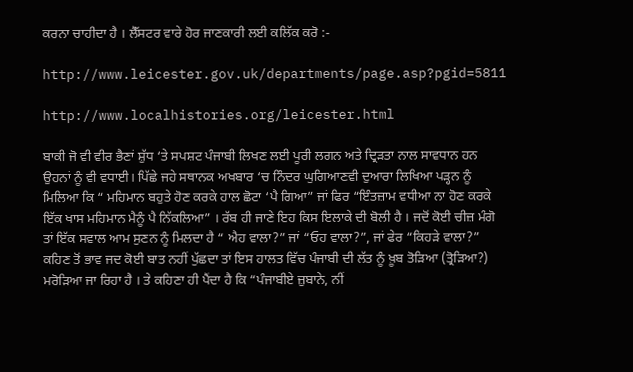ਕਰਨਾ ਚਾਹੀਦਾ ਹੈ । ਲੈੱਸਟਰ ਵਾਰੇ ਹੋਰ ਜਾਣਕਾਰੀ ਲਈ ਕਲਿੱਕ ਕਰੋ :-

http://www.leicester.gov.uk/departments/page.asp?pgid=5811

http://www.localhistories.org/leicester.html

ਬਾਕੀ ਜੋ ਵੀ ਵੀਰ ਭੈਣਾਂ ਸ਼ੁੱਧ ‘ਤੇ ਸਪਸ਼ਟ ਪੰਜਾਬੀ ਲਿਖਣ ਲਈ ਪੂਰੀ ਲਗਨ ਅਤੇ ਦ੍ਰਿੜਤਾ ਨਾਲ ਸਾਵਧਾਨ ਹਨ ਉਹਨਾਂ ਨੂੰ ਵੀ ਵਧਾਈ। ਪਿੱਛੇ ਜਹੇ ਸਥਾਨਕ ਅਖਬਾਰ ‘ਚ ਨਿੰਦਰ ਘੁਗਿਆਣਵੀ ਦੁਆਰਾ ਲਿਖਿਆ ਪੜ੍ਹਨ ਨੂੰ ਮਿਲਿਆ ਕਿ “ ਮਹਿਮਾਨ ਬਹੁਤੇ ਹੋਣ ਕਰਕੇ ਹਾਲ ਛੋਟਾ ‘ਪੈ ਗਿਆ” ਜਾਂ ਫਿਰ “ਇੰਤਜ਼ਾਮ ਵਧੀਆ ਨਾ ਹੋਣ ਕਰਕੇ ਇੱਕ ਖਾਸ ਮਹਿਮਾਨ ਮੈਨੂੰ ਪੈ ਨਿੱਕਲਿਆ” । ਰੱਬ ਹੀ ਜਾਣੇ ਇਹ ਕਿਸ ਇਲਾਕੇ ਦੀ ਬੋਲੀ ਹੈ । ਜਦੋਂ ਕੋਈ ਚੀਜ਼ ਮੰਗੋ ਤਾਂ ਇੱਕ ਸਵਾਲ ਆਮ ਸੁਣਨ ਨੂੰ ਮਿਲਦਾ ਹੈ “ ਐਹ ਵਾਲਾ?” ਜਾਂ “ਓਹ ਵਾਲਾ?”, ਜਾਂ ਫੇਰ “ਕਿਹੜੇ ਵਾਲਾ?” ਕਹਿਣ ਤੋਂ ਭਾਵ ਜਦ ਕੋਈ ਬਾਤ ਨਹੀਂ ਪੁੱਛਦਾ ਤਾਂ ਇਸ ਹਾਲਤ ਵਿੱਚ ਪੰਜਾਬੀ ਦੀ ਲੱਤ ਨੂੰ ਖ਼ੂਬ ਤੋੜਿਆ (ਤ੍ਰੋੜਿਆ?) ਮਰੋੜਿਆ ਜਾ ਰਿਹਾ ਹੈ । ਤੇ ਕਹਿਣਾ ਹੀ ਪੈਂਦਾ ਹੈ ਕਿ “ਪੰਜਾਬੀਏ ਜ਼ੁਬਾਨੇ, ਨੀਂ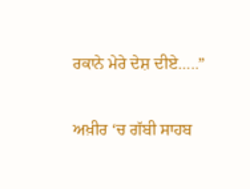ਰਕਾਨੇ ਮੇਰੇ ਦੇਸ਼ ਦੀਏ…..”

ਅਖ਼ੀਰ ‘ਚ ਗੱਬੀ ਸਾਹਬ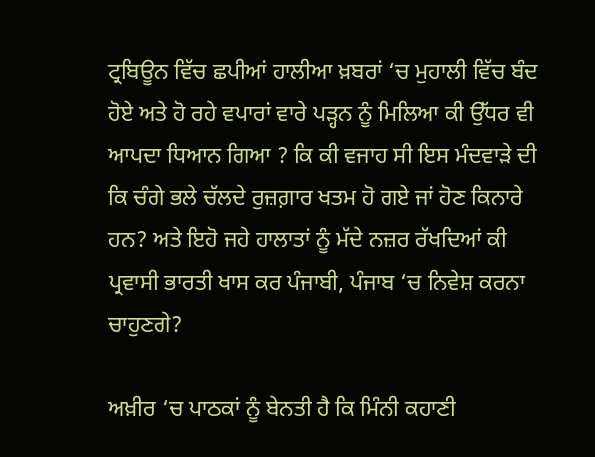ਟ੍ਰਬਿਊਨ ਵਿੱਚ ਛਪੀਆਂ ਹਾਲੀਆ ਖ਼ਬਰਾਂ ‘ਚ ਮੁਹਾਲੀ ਵਿੱਚ ਬੰਦ ਹੋਏ ਅਤੇ ਹੋ ਰਹੇ ਵਪਾਰਾਂ ਵਾਰੇ ਪੜ੍ਹਨ ਨੂੰ ਮਿਲਿਆ ਕੀ ਉੱਧਰ ਵੀ ਆਪਦਾ ਧਿਆਨ ਗਿਆ ? ਕਿ ਕੀ ਵਜਾਹ ਸੀ ਇਸ ਮੰਦਵਾੜੇ ਦੀ ਕਿ ਚੰਗੇ ਭਲੇ ਚੱਲਦੇ ਰੁਜ਼ਗ਼ਾਰ ਖਤਮ ਹੋ ਗਏ ਜਾਂ ਹੋਣ ਕਿਨਾਰੇ ਹਨ? ਅਤੇ ਇਹੋ ਜਹੇ ਹਾਲਾਤਾਂ ਨੂੰ ਮੱਦੇ ਨਜ਼ਰ ਰੱਖਦਿਆਂ ਕੀ ਪ੍ਰਵਾਸੀ ਭਾਰਤੀ ਖਾਸ ਕਰ ਪੰਜਾਬੀ, ਪੰਜਾਬ ‘ਚ ਨਿਵੇਸ਼ ਕਰਨਾ ਚਾਹੁਣਗੇ?

ਅਖ਼ੀਰ ‘ਚ ਪਾਠਕਾਂ ਨੂੰ ਬੇਨਤੀ ਹੈ ਕਿ ਮਿੰਨੀ ਕਹਾਣੀ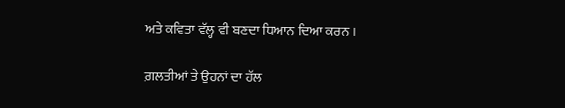ਅਤੇ ਕਵਿਤਾ ਵੱਲ੍ਹ ਵੀ ਬਣਦਾ ਧਿਆਨ ਦਿਆ ਕਰਨ ।

ਗ਼ਲਤੀਆਂ ਤੇ ਉਹਨਾਂ ਦਾ ਹੱਲ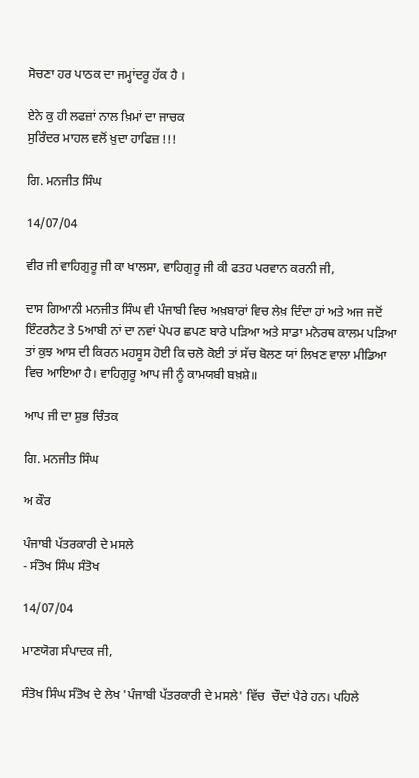ਸੋਚਣਾ ਹਰ ਪਾਠਕ ਦਾ ਜਮ੍ਹਾਂਦਰੂ ਹੱਕ ਹੈ ।

ਏਨੇ ਕੁ ਹੀ ਲਫਜ਼ਾਂ ਨਾਲ ਖ਼ਿਮਾਂ ਦਾ ਜਾਚਕ
ਸੁਰਿੰਦਰ ਮਾਹਲ ਵਲੋਂ ਖ਼ੁਦਾ ਹਾਫਿਜ਼ !!!

ਗਿ. ਮਨਜੀਤ ਸਿੰਘ

14/07/04

ਵੀਰ ਜੀ ਵਾਹਿਗੁਰੂ ਜੀ ਕਾ ਖਾਲਸਾ, ਵਾਹਿਗੁਰੂ ਜੀ ਕੀ ਫਤਹ ਪਰਵਾਨ ਕਰਨੀ ਜੀ,

ਦਾਸ ਗਿਆਨੀ ਮਨਜੀਤ ਸਿੰਘ ਵੀ ਪੰਜਾਬੀ ਵਿਚ ਅਖ਼ਬਾਰਾਂ ਵਿਚ ਲੇਖ਼ ਦਿੰਦਾ ਹਾਂ ਅਤੇ ਅਜ ਜਦੋਂ ਇੰਟਰਨੈਟ ਤੇ 5ਆਬੀ ਨਾਂ ਦਾ ਨਵਾਂ ਪੇਪਰ ਛਪਣ ਬਾਰੇ ਪੜਿਆ ਅਤੇ ਸਾਡਾ ਮਨੋਰਥ ਕਾਲਮ ਪੜਿਆ ਤਾਂ ਕੁਝ ਆਸ ਦੀ ਕਿਰਨ ਮਹਸੂਸ ਹੋਈ ਕਿ ਚਲੋ ਕੋਈ ਤਾਂ ਸੱਚ ਬੋਲਣ ਯਾਂ ਲਿਖਣ ਵਾਲਾ ਮੀਡਿਆ ਵਿਚ ਆਇਆ ਹੈ। ਵਾਹਿਗੁਰੂ ਆਪ ਜੀ ਨੂੰ ਕਾਮਯਬੀ ਬਖ਼ਸ਼ੇ॥

ਆਪ ਜੀ ਦਾ ਸ਼ੁਭ ਚਿੰਤਕ

ਗਿ. ਮਨਜੀਤ ਸਿੰਘ

ਅ ਕੌਰ

ਪੰਜਾਬੀ ਪੱਤਰਕਾਰੀ ਦੇ ਮਸਲੇ
- ਸੰਤੋਖ ਸਿੰਘ ਸੰਤੋਖ

14/07/04

ਮਾਣਯੋਗ ਸੰਪਾਦਕ ਜੀ,

ਸੰਤੋਖ ਸਿੰਘ ਸੰਤੋਖ ਦੇ ਲੇਖ 'ਪੰਜਾਬੀ ਪੱਤਰਕਾਰੀ ਦੇ ਮਸਲੇ' ਵਿੱਚ  ਚੌਦਾਂ ਪੈਰੇ ਹਨ। ਪਹਿਲੇ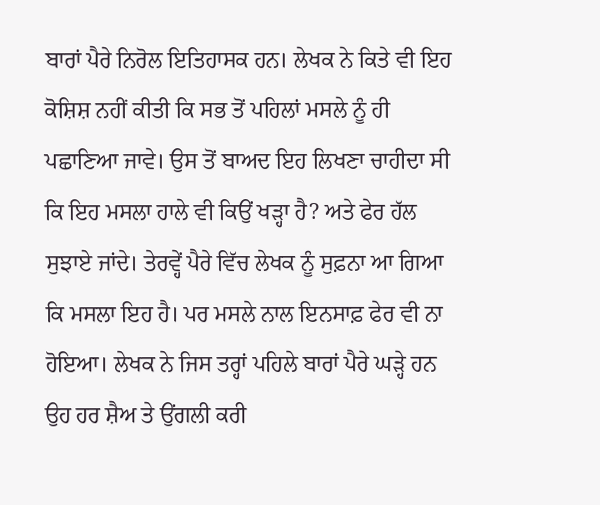ਬਾਰਾਂ ਪੈਰੇ ਨਿਰੋਲ ਇਤਿਹਾਸਕ ਹਨ। ਲੇਖਕ ਨੇ ਕਿਤੇ ਵੀ ਇਹ ਕੋਸ਼ਿਸ਼ ਨਹੀਂ ਕੀਤੀ ਕਿ ਸਭ ਤੋਂ ਪਹਿਲਾਂ ਮਸਲੇ ਨੂੰ ਹੀ ਪਛਾਣਿਆ ਜਾਵੇ। ਉਸ ਤੋਂ ਬਾਅਦ ਇਹ ਲਿਖਣਾ ਚਾਹੀਦਾ ਸੀ ਕਿ ਇਹ ਮਸਲਾ ਹਾਲੇ ਵੀ ਕਿਉਂ ਖੜ੍ਹਾ ਹੈ? ਅਤੇ ਫੇਰ ਹੱਲ ਸੁਝਾਏ ਜਾਂਦੇ। ਤੇਰਵ੍ਹੇਂ ਪੈਰੇ ਵਿੱਚ ਲੇਖਕ ਨੂੰ ਸੁਫ਼ਨਾ ਆ ਗਿਆ ਕਿ ਮਸਲਾ ਇਹ ਹੈ। ਪਰ ਮਸਲੇ ਨਾਲ ਇਨਸਾਫ਼ ਫੇਰ ਵੀ ਨਾ ਹੋਇਆ। ਲੇਖਕ ਨੇ ਜਿਸ ਤਰ੍ਹਾਂ ਪਹਿਲੇ ਬਾਰਾਂ ਪੈਰੇ ਘੜ੍ਹੇ ਹਨ ਉਹ ਹਰ ਸ਼ੈਅ ਤੇ ਉਂਗਲੀ ਕਰੀ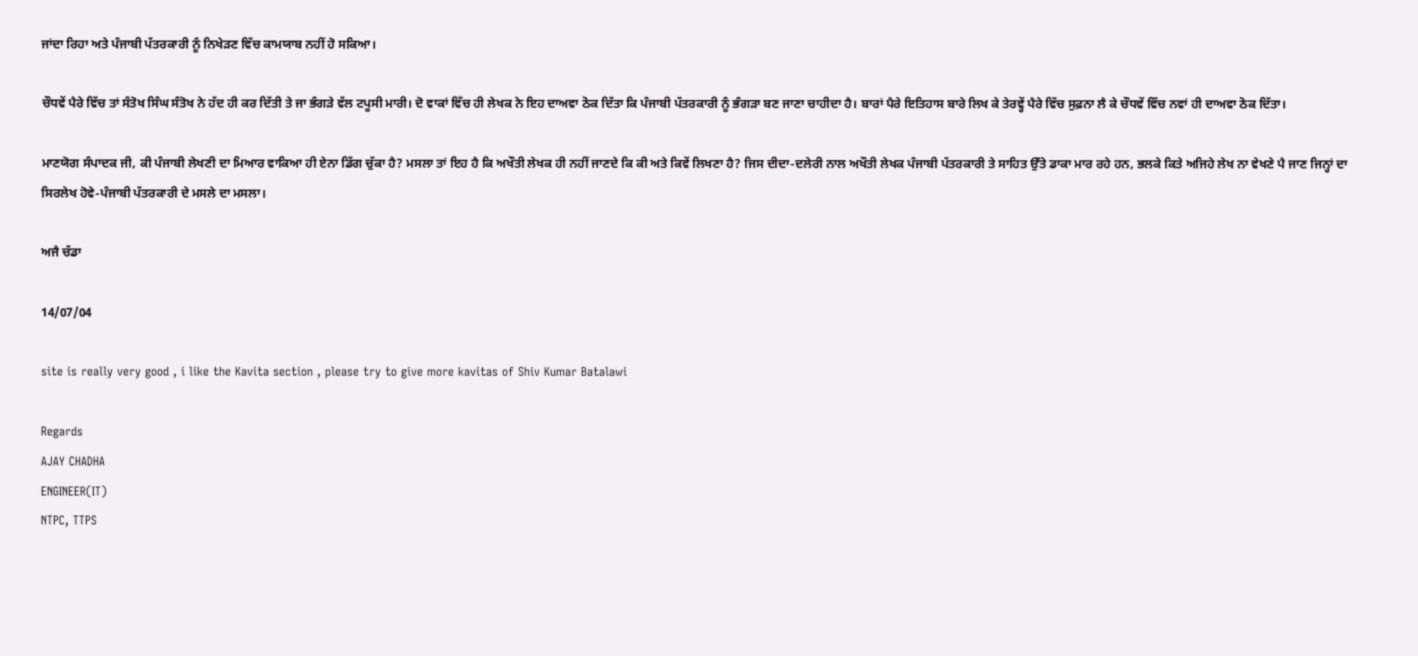ਜਾਂਦਾ ਰਿਹਾ ਅਤੇ ਪੰਜਾਬੀ ਪੱਤਰਕਾਰੀ ਨੂੰ ਨਿਖੇੜਣ ਵਿੱਚ ਕਾਮਯਾਬ ਨਹੀਂ ਹੋ ਸਕਿਆ।

ਚੌਧਵੇਂ ਪੈਰੇ ਵਿੱਚ ਤਾਂ ਸੰਤੋਖ ਸਿੰਘ ਸੰਤੋਖ ਨੇ ਹੱਦ ਹੀ ਕਰ ਦਿੱਤੀ ਤੇ ਜਾ ਭੰਗੜੇ ਵੱਲ ਟਪੂਸੀ ਮਾਰੀ। ਦੋ ਵਾਕਾਂ ਵਿੱਚ ਹੀ ਲੇਖਕ ਨੇ ਇਹ ਦਾਅਵਾ ਠੋਕ ਦਿੱਤਾ ਕਿ ਪੰਜਾਬੀ ਪੱਤਰਕਾਰੀ ਨੂੰ ਭੰਗੜਾ ਬਣ ਜਾਣਾ ਚਾਹੀਦਾ ਹੈ। ਬਾਰਾਂ ਪੈਰੇ ਇਤਿਹਾਸ ਬਾਰੇ ਲਿਖ ਕੇ ਤੇਰਵ੍ਹੇਂ ਪੈਰੇ ਵਿੱਚ ਸੁਫ਼ਨਾ ਲੈ ਕੇ ਚੌਧਵੇਂ ਵਿੱਚ ਨਵਾਂ ਹੀ ਦਾਅਵਾ ਠੋਕ ਦਿੱਤਾ।

ਮਾਣਯੋਗ ਸੰਪਾਦਕ ਜੀ, ਕੀ ਪੰਜਾਬੀ ਲੇਖਣੀ ਦਾ ਮਿਆਰ ਵਾਕਿਆ ਹੀ ਏਨਾ ਡਿੱਗ ਚੁੱਕਾ ਹੈ? ਮਸਲਾ ਤਾਂ ਇਹ ਹੈ ਕਿ ਅਖੌਤੀ ਲੇਖਕ ਹੀ ਨਹੀਂ ਜਾਣਦੇ ਕਿ ਕੀ ਅਤੇ ਕਿਵੇਂ ਲਿਖਣਾ ਹੈ? ਜਿਸ ਦੀਦਾ-ਦਲੇਰੀ ਨਾਲ ਅਖੌਤੀ ਲੇਖਕ ਪੰਜਾਬੀ ਪੱਤਰਕਾਰੀ ਤੇ ਸਾਹਿਤ ਉੱਤੇ ਡਾਕਾ ਮਾਰ ਰਹੇ ਹਨ, ਭਲਕੇ ਕਿਤੇ ਅਜਿਹੇ ਲੇਖ ਨਾ ਵੇਖਣੇ ਪੈ ਜਾਣ ਜਿਨ੍ਹਾਂ ਦਾ ਸਿਰਲੇਖ ਹੋਵੇ-ਪੰਜਾਬੀ ਪੱਤਰਕਾਰੀ ਦੇ ਮਸਲੇ ਦਾ ਮਸਲਾ।

ਅਜੈ ਚੱਡਾ

14/07/04

site is really very good , i like the Kavita section , please try to give more kavitas of Shiv Kumar Batalawi

Regards
AJAY CHADHA
ENGINEER(IT)
NTPC, TTPS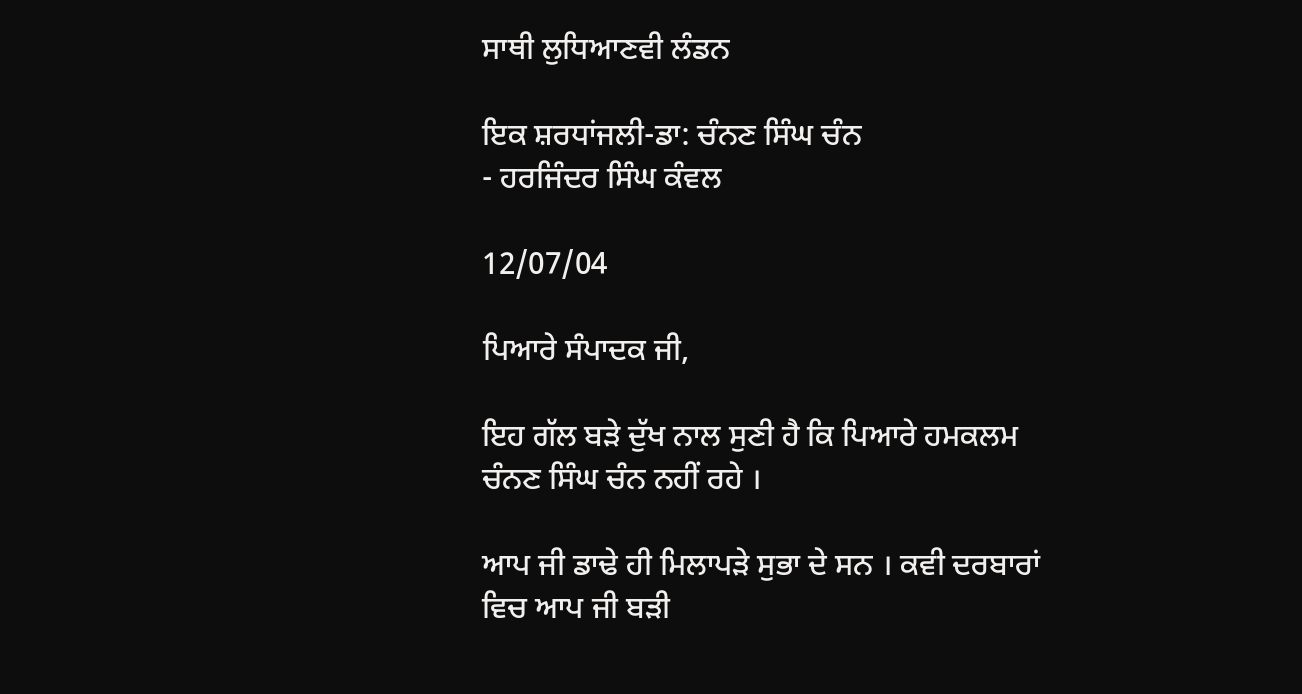ਸਾਥੀ ਲੁਧਿਆਣਵੀ ਲੰਡਨ

ਇਕ ਸ਼ਰਧਾਂਜਲੀ-ਡਾ: ਚੰਨਣ ਸਿੰਘ ਚੰਨ
- ਹਰਜਿੰਦਰ ਸਿੰਘ ਕੰਵਲ

12/07/04

ਪਿਆਰੇ ਸੰਪਾਦਕ ਜੀ,

ਇਹ ਗੱਲ ਬੜੇ ਦੁੱਖ ਨਾਲ ਸੁਣੀ ਹੈ ਕਿ ਪਿਆਰੇ ਹਮਕਲਮ ਚੰਨਣ ਸਿੰਘ ਚੰਨ ਨਹੀਂ ਰਹੇ ।

ਆਪ ਜੀ ਡਾਢੇ ਹੀ ਮਿਲਾਪੜੇ ਸੁਭਾ ਦੇ ਸਨ । ਕਵੀ ਦਰਬਾਰਾਂ ਵਿਚ ਆਪ ਜੀ ਬੜੀ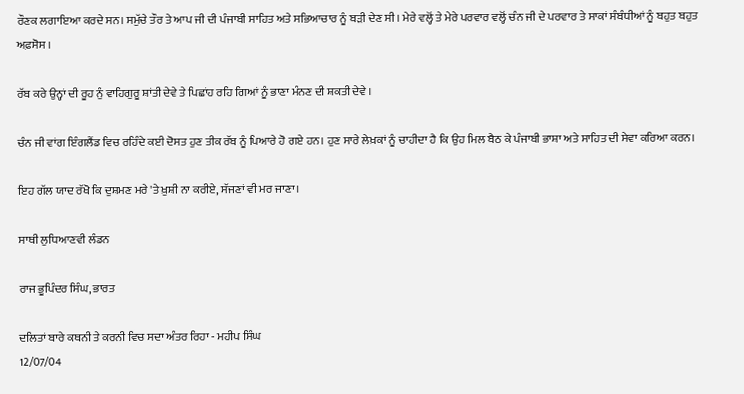ਰੌਣਕ ਲਗਾਇਆ ਕਰਦੇ ਸਨ। ਸਮੁੱਚੇ ਤੌਰ ਤੇ ਆਪ ਜੀ ਦੀ ਪੰਜਾਬੀ ਸਾਹਿਤ ਅਤੇ ਸਭਿਆਚਾਰ ਨੂੰ ਬੜੀ ਦੇਣ ਸੀ । ਮੇਰੇ ਵਲ੍ਹੋਂ ਤੇ ਮੇਰੇ ਪਰਵਾਰ ਵਲ੍ਹੋਂ ਚੰਨ ਜੀ ਦੇ ਪਰਵਾਰ ਤੇ ਸਾਕਾਂ ਸੰਬੰਧੀਆਂ ਨੂੰ ਬਹੁਤ ਬਹੁਤ ਅਫ਼ਸੋਸ ।

ਰੱਬ ਕਰੇ ਉਨ੍ਹਾਂ ਦੀ ਰੂਹ ਨੁੰ ਵਾਹਿਗੁਰੂ ਸ਼ਾਂਤੀ ਦੇਵੇ ਤੇ ਪਿਛਾਂਹ ਰਹਿ ਗਿਆਂ ਨੂੰ ਭਾਣਾ ਮੰਨਣ ਦੀ ਸ਼ਕਤੀ ਦੇਵੇ ।

ਚੰਨ ਜੀ ਵਾਂਗ ਇੰਗਲੈਂਡ ਵਿਚ ਰਹਿੰਦੇ ਕਈ ਦੋਸਤ ਹੁਣ ਤੀਕ ਰੱਬ ਨੂੰ ਪਿਆਰੇ ਹੋ ਗਏ ਹਨ। ਹੁਣ ਸਾਰੇ ਲੇਖ਼ਕਾਂ ਨੂੰ ਚਾਹੀਦਾ ਹੈ ਕਿ ਉਹ ਮਿਲ ਬੈਠ ਕੇ ਪੰਜਾਬੀ ਭਾਸ਼ਾ ਅਤੇ ਸਾਹਿਤ ਦੀ ਸੇਵਾ ਕਰਿਆ ਕਰਨ।

ਇਹ ਗੱਲ ਯਾਦ ਰੱਖੋ ਕਿ ਦੁਸ਼ਮਣ ਮਰੇ 'ਤੇ ਖ਼ੁਸ਼ੀ ਨਾ ਕਰੀਏ, ਸੱਜਣਾਂ ਵੀ ਮਰ ਜਾਣਾ।

ਸਾਥੀ ਲੁਧਿਆਣਵੀ ਲੰਡਨ

ਰਾਜ ਭੂਪਿੰਦਰ ਸਿੰਘ, ਭਾਰਤ

ਦਲਿਤਾਂ ਬਾਰੇ ਕਥਨੀ ਤੇ ਕਰਨੀ ਵਿਚ ਸਦਾ ਅੰਤਰ ਰਿਹਾ - ਮਹੀਪ ਸਿੰਘ
12/07/04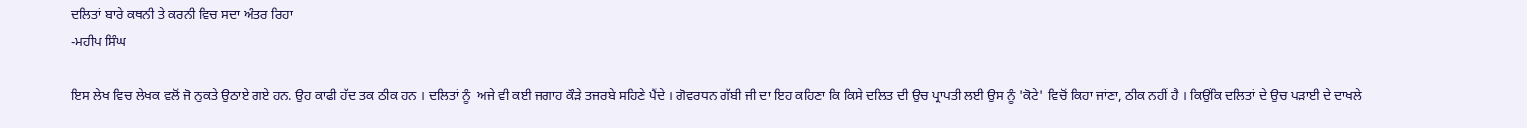ਦਲਿਤਾਂ ਬਾਰੇ ਕਥਨੀ ਤੇ ਕਰਨੀ ਵਿਚ ਸਦਾ ਅੰਤਰ ਰਿਹਾ
-ਮਹੀਪ ਸਿੰਘ

ਇਸ ਲੇਖ ਵਿਚ ਲੇਖਕ ਵਲੋਂ ਜੋ ਨੁਕਤੇ ਉਠਾਏ ਗਏ ਹਨ. ਉਹ ਕਾਫੀ ਹੱਦ ਤਕ ਠੀਕ ਹਨ । ਦਲਿਤਾਂ ਨੂੰ  ਅਜੇ ਵੀ ਕਈ ਜਗਾਹ ਕੌੜੇ ਤਜਰਬੇ ਸਹਿਣੇ ਪੈਂਦੇ । ਗੋਵਰਧਨ ਗੱਬੀ ਜੀ ਦਾ ਇਹ ਕਹਿਣਾ ਕਿ ਕਿਸੇ ਦਲਿਤ ਦੀ ਉਚ ਪ੍ਰਾਪਤੀ ਲਈ ਉਸ ਨੂੰ 'ਕੋਟੇ' ਵਿਚੋਂ ਕਿਹਾ ਜਾਂਣਾ, ਠੀਕ ਨਹੀਂ ਹੈ । ਕਿਉਂਕਿ ਦਲਿਤਾਂ ਦੇ ਉਚ ਪੜਾਈ ਦੇ ਦਾਖਲੇ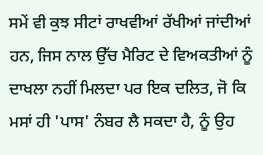ਸਮੇਂ ਵੀ ਕੁਝ ਸੀਟਾਂ ਰਾਖਵੀਆਂ ਰੱਖੀਆਂ ਜਾਂਦੀਆਂ ਹਨ, ਜਿਸ ਨਾਲ ਉੱਚ ਮੈਰਿਟ ਦੇ ਵਿਅਕਤੀਆਂ ਨੂੰ ਦਾਖਲਾ ਨਹੀਂ ਮਿਲਦਾ ਪਰ ਇਕ ਦਲਿਤ, ਜੋ ਕਿ ਮਸਾਂ ਹੀ 'ਪਾਸ' ਨੰਬਰ ਲੈ ਸਕਦਾ ਹੈ, ਨੂੰ ਉਹ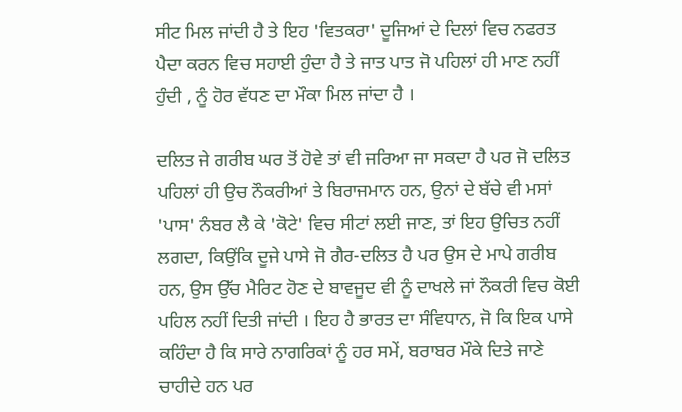ਸੀਟ ਮਿਲ ਜਾਂਦੀ ਹੈ ਤੇ ਇਹ 'ਵਿਤਕਰਾ' ਦੂਜਿਆਂ ਦੇ ਦਿਲਾਂ ਵਿਚ ਨਫਰਤ ਪੈਦਾ ਕਰਨ ਵਿਚ ਸਹਾਈ ਹੁੰਦਾ ਹੈ ਤੇ ਜਾਤ ਪਾਤ ਜੋ ਪਹਿਲਾਂ ਹੀ ਮਾਣ ਨਹੀਂ ਹੁੰਦੀ , ਨੂੰ ਹੋਰ ਵੱਧਣ ਦਾ ਮੌਕਾ ਮਿਲ ਜਾਂਦਾ ਹੈ ।

ਦਲਿਤ ਜੇ ਗਰੀਬ ਘਰ ਤੋਂ ਹੋਵੇ ਤਾਂ ਵੀ ਜਰਿਆ ਜਾ ਸਕਦਾ ਹੈ ਪਰ ਜੋ ਦਲਿਤ ਪਹਿਲਾਂ ਹੀ ਉਚ ਨੌਕਰੀਆਂ ਤੇ ਬਿਰਾਜਮਾਨ ਹਨ, ਉਨਾਂ ਦੇ ਬੱਚੇ ਵੀ ਮਸਾਂ 'ਪਾਸ' ਨੰਬਰ ਲੈ ਕੇ 'ਕੋਟੇ' ਵਿਚ ਸੀਟਾਂ ਲਈ ਜਾਣ, ਤਾਂ ਇਹ ਉਚਿਤ ਨਹੀਂ ਲਗਦਾ, ਕਿਉਂਕਿ ਦੂਜੇ ਪਾਸੇ ਜੋ ਗੈਰ-ਦਲਿਤ ਹੈ ਪਰ ਉਸ ਦੇ ਮਾਪੇ ਗਰੀਬ ਹਨ, ਉਸ ਉੱਚ ਮੈਰਿਟ ਹੋਣ ਦੇ ਬਾਵਜੂਦ ਵੀ ਨੂੰ ਦਾਖਲੇ ਜਾਂ ਨੌਕਰੀ ਵਿਚ ਕੋਈ ਪਹਿਲ ਨਹੀਂ ਦਿਤੀ ਜਾਂਦੀ । ਇਹ ਹੈ ਭਾਰਤ ਦਾ ਸੰਵਿਧਾਨ, ਜੋ ਕਿ ਇਕ ਪਾਸੇ ਕਹਿੰਦਾ ਹੈ ਕਿ ਸਾਰੇ ਨਾਗਰਿਕਾਂ ਨੂੰ ਹਰ ਸਮੇਂ, ਬਰਾਬਰ ਮੌਕੇ ਦਿਤੇ ਜਾਣੇ ਚਾਹੀਦੇ ਹਨ ਪਰ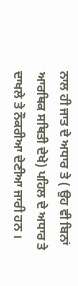ਨਾਲ ਹੀ ਜਾਤ ਦੇ ਅਧਾਰ ਤੇ ( ਉਹ ਵੀ ਬਿਨਾਂ ਆਰਥਿਕ ਸਥਿਤੀ ਦੇਖੇ) ਪਹਿਲ ਦੇ ਅਧਾਰ ਤੇ ਦਾਖਲੇ ਤੇ ਨੌਕਰੀਆ ਦੇਣੀਆ ਜਾਰੀ ਹਨ ।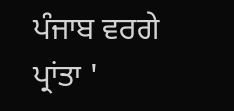ਪੰਜਾਬ ਵਰਗੇ ਪ੍ਰਾਂਤਾ '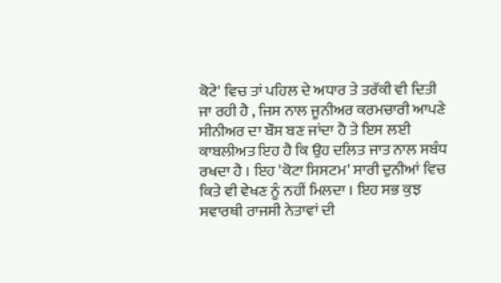ਕੋਟੇ' ਵਿਚ ਤਾਂ ਪਹਿਲ ਦੇ ਅਧਾਰ ਤੇ ਤਰੱਕੀ ਵੀ ਦਿਤੀ ਜਾ ਰਹੀ ਹੈ , ਜਿਸ ਨਾਲ ਜੂਨੀਅਰ ਕਰਮਚਾਰੀ ਆਪਣੇ ਸੀਨੀਅਰ ਦਾ ਬੌਸ ਬਣ ਜਾਂਦਾ ਹੈ ਤੇ ਇਸ ਲਈ ਕਾਬਲੀਅਤ ਇਹ ਹੈ ਕਿ ਉਹ ਦਲਿਤ ਜਾਤ ਨਾਲ ਸਬੰਧ ਰਖਦਾ ਹੈ । ਇਹ 'ਕੋਟਾ ਸਿਸਟਮ' ਸਾਰੀ ਦੁਨੀਆਂ ਵਿਚ ਕਿਤੇ ਵੀ ਵੇਖਣ ਨੂੰ ਨਹੀਂ ਮਿਲਦਾ । ਇਹ ਸਭ ਕੁਝ ਸਵਾਰਥੀ ਰਾਜਸੀ ਨੇਤਾਵਾਂ ਦੀ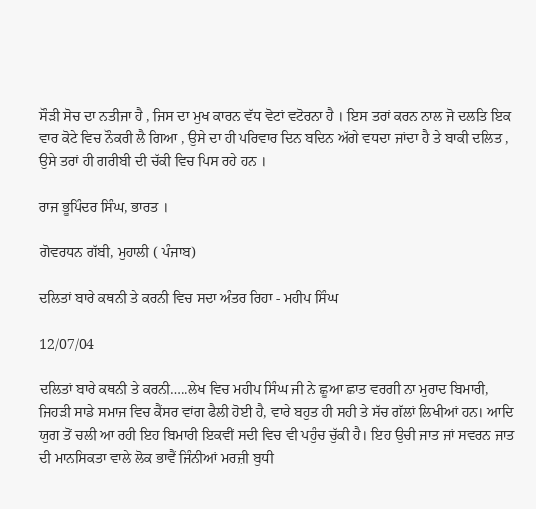ਸੌੜੀ ਸੋਚ ਦਾ ਨਤੀਜਾ ਹੈ , ਜਿਸ ਦਾ ਮੁਖ ਕਾਰਨ ਵੱਧ ਵੋਟਾਂ ਵਟੋਰਨਾ ਹੈ । ਇਸ ਤਰਾਂ ਕਰਨ ਨਾਲ ਜੋ ਦਲਤਿ ਇਕ ਵਾਰ ਕੋਟੇ ਵਿਚ ਨੌਕਰੀ ਲੈ ਗਿਆ , ਉਸੇ ਦਾ ਹੀ ਪਰਿਵਾਰ ਦਿਨ ਬਦਿਨ ਅੱਗੇ ਵਧਦਾ ਜਾਂਦਾ ਹੈ ਤੇ ਬਾਕੀ ਦਲਿਤ , ਉਸੇ ਤਰਾਂ ਹੀ ਗਰੀਬੀ ਦੀ ਚੱਕੀ ਵਿਚ ਪਿਸ ਰਹੇ ਹਨ ।

ਰਾਜ ਭੂਪਿੰਦਰ ਸਿੰਘ, ਭਾਰਤ ।

ਗੋਵਰਧਨ ਗੱਬੀ, ਮੁਹਾਲੀ ( ਪੰਜਾਬ)

ਦਲਿਤਾਂ ਬਾਰੇ ਕਥਨੀ ਤੇ ਕਰਨੀ ਵਿਚ ਸਦਾ ਅੰਤਰ ਰਿਹਾ - ਮਹੀਪ ਸਿੰਘ

12/07/04

ਦਲਿਤਾਂ ਬਾਰੇ ਕਥਨੀ ਤੇ ਕਰਨੀ…..ਲੇਖ ਵਿਚ ਮਹੀਪ ਸਿੰਘ ਜੀ ਨੇ ਛੂਆ ਛਾਤ ਵਰਗੀ ਨਾ ਮੁਰਾਦ ਬਿਮਾਰੀ, ਜਿਹੜੀ ਸਾਡੇ ਸਮਾਜ ਵਿਚ ਕੈਂਸਰ ਵਾਂਗ ਫੈਲੀ ਹੋਈ ਹੈ, ਵਾਰੇ ਬਹੁਤ ਹੀ ਸਹੀ ਤੇ ਸੱਚ ਗੱਲਾਂ ਲਿਖੀਆਂ ਹਨ। ਆਦਿ ਯੁਗ ਤੋਂ ਚਲੀ ਆ ਰਹੀ ਇਹ ਬਿਮਾਰੀ ਇਕਵੀਂ ਸਦੀ ਵਿਚ ਵੀ ਪਹੁੰਚ ਚੁੱਕੀ ਹੈ। ਇਹ ਉਚੀ ਜਾਤ ਜਾਂ ਸਵਰਨ ਜਾਤ ਦੀ ਮਾਨਸਿਕਤਾ ਵਾਲੇ ਲੋਕ ਭਾਵੈਂ ਜਿੰਨੀਆਂ ਮਰਜ਼ੀ ਬੁਧੀ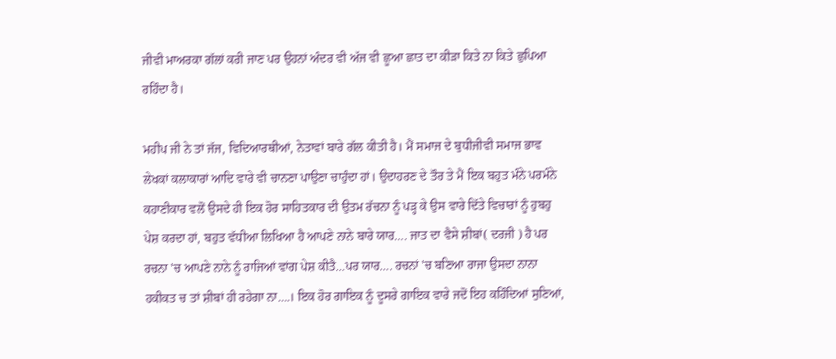ਜੀਵੀ ਮਾਅਰਕਾ ਗੱਲਾਂ ਕਰੀ ਜਾਣ ਪਰ ਉਹਨਾਂ ਅੰਦਰ ਵੀ ਅੱਜ ਵੀ ਛੂਆ ਛਾਤ ਦਾ ਕੀੜਾ ਕਿਤੇ ਨਾ ਕਿਤੇ ਛੁਪਿਆ ਰਹਿੰਦਾ ਹੈ।

ਮਹੀਪ ਜੀ ਨੇ ਤਾਂ ਜੱਜ, ਵਿਦਿਆਰਥੀਆਂ, ਨੇਤਾਵਾਂ ਬਾਰੇ ਗੱਲ ਕੀਤੀ ਹੈ। ਮੈਂ ਸਮਾਜ ਦੇ ਬੁਧੀਜੀਵੀ ਸਮਾਜ ਭਾਵ ਲੇਖਕਾਂ ਕਲਾਕਾਰਾਂ ਆਦਿ ਵਾਰੇ ਵੀ ਚਾਨਣਾ ਪਾਉਣਾ ਚਾਹੁੰਦਾ ਹਾਂ। ਉਦਾਹਰਣ ਦੇ ਤੌਰ ਤੇ ਮੈਂ ਇਕ ਬਹੁਤ ਮੰਨੇ ਪਰਮੰਨੇ ਕਹਾਣੀਕਾਰ ਵਲੋਂ ਉਸਦੇ ਹੀ ਇਕ ਹੋਰ ਸਾਹਿਤਕਾਰ ਦੀ ਉਤਮ ਰੱਚਨਾ ਨੂੰ ਪੜ੍ਹ ਕੇ ਉਸ ਵਾਰੇ ਦਿੱਤੇ ਵਿਚਾਰਾਂ ਨੂੰ ਹੁਬਹੁ ਪੇਸ਼ ਕਰਦਾ ਹਾਂ, ਬਹੁਤ ਵੱਧੀਆ ਲਿਖਿਆ ਹੈ ਆਪਣੇ ਨਾਨੇ ਬਾਰੇ ਯਾਰ…. ਜਾਤ ਦਾ ਵੈਸੇ ਸ਼ੀਬਾਂ( ਦਰਜੀ ) ਹੈ ਪਰ ਰਚਨਾ 'ਚ ਆਪਣੇ ਨਾਨੇ ਨੂੰ ਰਾਜਿਆਂ ਵਾਂਗ ਪੇਸ਼ ਕੀਤੈ…ਪਰ ਯਾਰ…. ਰਚਨਾਂ 'ਚ ਬਣਿਆ ਰਾਜਾ ਉਸਦਾ ਨਾਨਾ ਹਕੀਕਤ ਚ ਤਾਂ ਸ਼ੀਬਾਂ ਹੀ ਰਹੇਗਾ ਨਾ….। ਇਕ ਹੋਰ ਗਾਇਕ ਨੂੰ ਦੂਸਰੇ ਗਾਇਕ ਵਾਰੇ ਜਦੋਂ ਇਹ ਕਹਿੰਦਿਆਂ ਸੁਣਿਆਂ,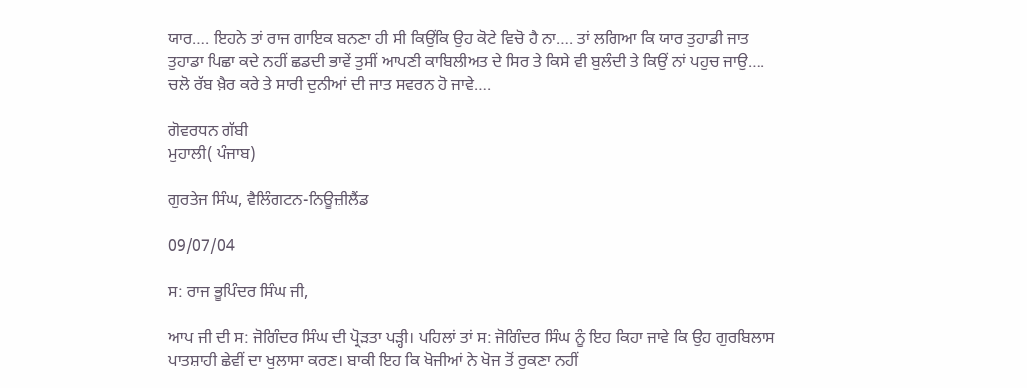ਯਾਰ…. ਇਹਨੇ ਤਾਂ ਰਾਜ ਗਾਇਕ ਬਨਣਾ ਹੀ ਸੀ ਕਿਉਂਕਿ ਉਹ ਕੋਟੇ ਵਿਚੋ ਹੈ ਨਾ…. ਤਾਂ ਲਗਿਆ ਕਿ ਯਾਰ ਤੁਹਾਡੀ ਜਾਤ ਤੁਹਾਡਾ ਪਿਛਾ ਕਦੇ ਨਹੀਂ ਛਡਦੀ ਭਾਵੇਂ ਤੁਸੀਂ ਆਪਣੀ ਕਾਬਿਲੀਅਤ ਦੇ ਸਿਰ ਤੇ ਕਿਸੇ ਵੀ ਬੁਲੰਦੀ ਤੇ ਕਿਉਂ ਨਾਂ ਪਹੁਚ ਜਾਉ…. ਚਲੋ ਰੱਬ ਖ਼ੈਰ ਕਰੇ ਤੇ ਸਾਰੀ ਦੁਨੀਆਂ ਦੀ ਜਾਤ ਸਵਰਨ ਹੋ ਜਾਵੇ….

ਗੋਵਰਧਨ ਗੱਬੀ
ਮੁਹਾਲੀ( ਪੰਜਾਬ)

ਗੁਰਤੇਜ ਸਿੰਘ, ਵੈਲਿੰਗਟਨ-ਨਿਊਜ਼ੀਲੈਂਡ

09/07/04

ਸ: ਰਾਜ ਭੂਪਿੰਦਰ ਸਿੰਘ ਜੀ,

ਆਪ ਜੀ ਦੀ ਸ: ਜੋਗਿੰਦਰ ਸਿੰਘ ਦੀ ਪ੍ਰੋੜਤਾ ਪੜ੍ਹੀ। ਪਹਿਲਾਂ ਤਾਂ ਸ: ਜੋਗਿੰਦਰ ਸਿੰਘ ਨੂੰ ਇਹ ਕਿਹਾ ਜਾਵੇ ਕਿ ਉਹ ਗੁਰਬਿਲਾਸ ਪਾਤਸ਼ਾਹੀ ਛੇਵੀਂ ਦਾ ਖੁਲਾਸਾ ਕਰਣ। ਬਾਕੀ ਇਹ ਕਿ ਖੋਜੀਆਂ ਨੇ ਖੋਜ ਤੋਂ ਰੁਕਣਾ ਨਹੀਂ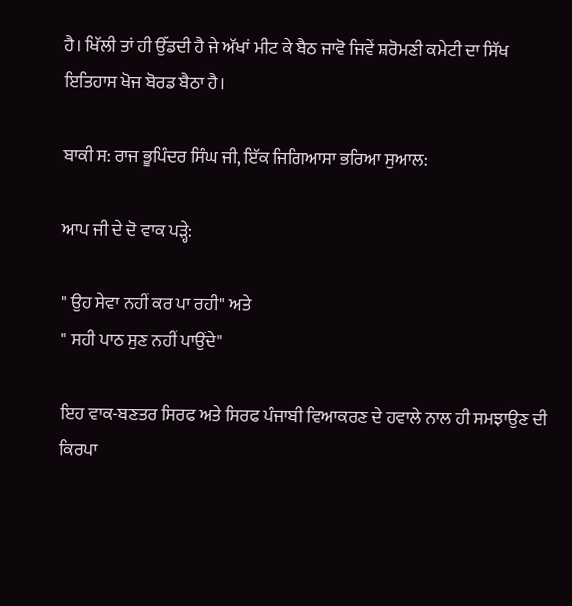ਹੈ। ਖਿੱਲੀ ਤਾਂ ਹੀ ਉੱਡਦੀ ਹੈ ਜੇ ਅੱਖਾਂ ਮੀਟ ਕੇ ਬੈਠ ਜਾਵੋ ਜਿਵੇਂ ਸ਼ਰੋਮਣੀ ਕਮੇਟੀ ਦਾ ਸਿੱਖ ਇਤਿਹਾਸ ਖੋਜ ਬੋਰਡ ਬੈਠਾ ਹੈ।

ਬਾਕੀ ਸ: ਰਾਜ ਭੂਪਿੰਦਰ ਸਿੰਘ ਜੀ, ਇੱਕ ਜਿਗਿਆਸਾ ਭਰਿਆ ਸੁਆਲ:

ਆਪ ਜੀ ਦੇ ਦੋ ਵਾਕ ਪੜ੍ਹੇ:

" ਉਹ ਸੇਵਾ ਨਹੀਂ ਕਰ ਪਾ ਰਹੀ" ਅਤੇ
" ਸਹੀ ਪਾਠ ਸੁਣ ਨਹੀਂ ਪਾਉਂਦੇ"

ਇਹ ਵਾਕ-ਬਣਤਰ ਸਿਰਫ ਅਤੇ ਸਿਰਫ ਪੰਜਾਬੀ ਵਿਆਕਰਣ ਦੇ ਹਵਾਲੇ ਨਾਲ ਹੀ ਸਮਝਾਉਣ ਦੀ ਕਿਰਪਾ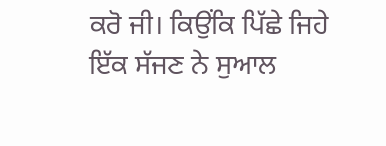ਕਰੋ ਜੀ। ਕਿਉਂਕਿ ਪਿੱਛੇ ਜਿਹੇ ਇੱਕ ਸੱਜਣ ਨੇ ਸੁਆਲ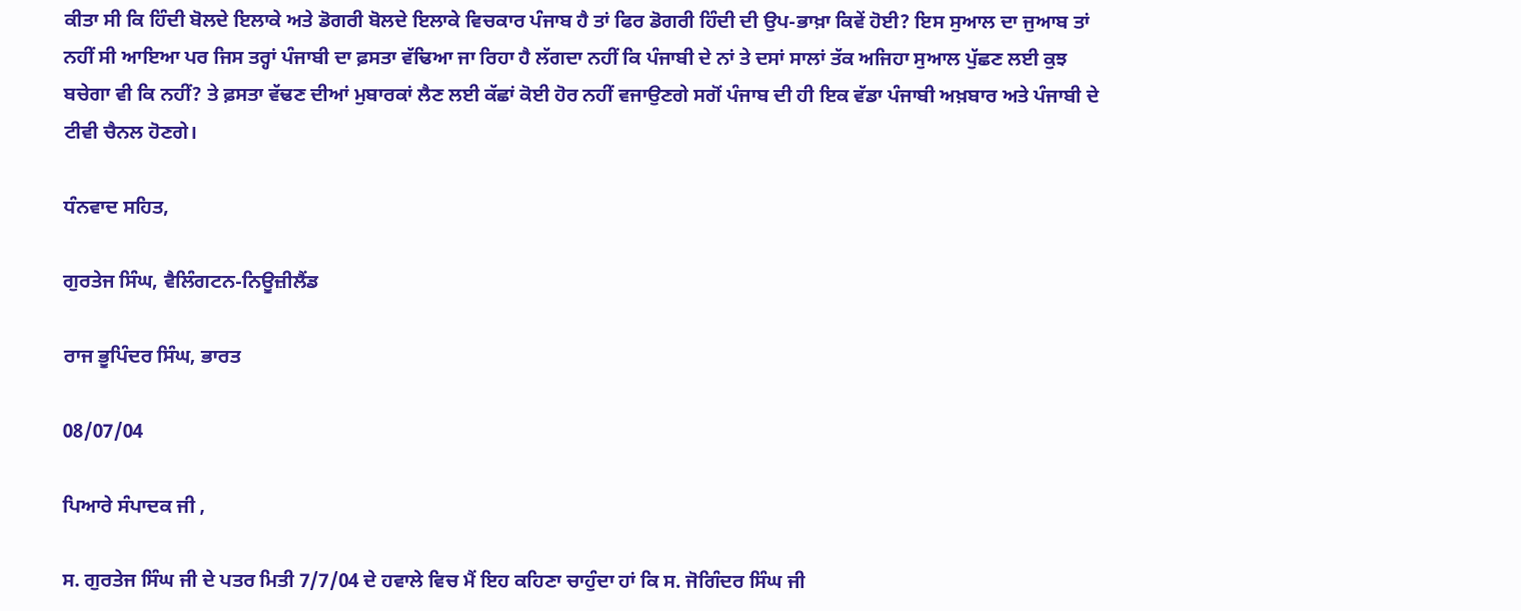ਕੀਤਾ ਸੀ ਕਿ ਹਿੰਦੀ ਬੋਲਦੇ ਇਲਾਕੇ ਅਤੇ ਡੋਗਰੀ ਬੋਲਦੇ ਇਲਾਕੇ ਵਿਚਕਾਰ ਪੰਜਾਬ ਹੈ ਤਾਂ ਫਿਰ ਡੋਗਰੀ ਹਿੰਦੀ ਦੀ ਉਪ-ਭਾਖ਼ਾ ਕਿਵੇਂ ਹੋਈ? ਇਸ ਸੁਆਲ ਦਾ ਜੁਆਬ ਤਾਂ ਨਹੀਂ ਸੀ ਆਇਆ ਪਰ ਜਿਸ ਤਰ੍ਹਾਂ ਪੰਜਾਬੀ ਦਾ ਫ਼ਸਤਾ ਵੱਢਿਆ ਜਾ ਰਿਹਾ ਹੈ ਲੱਗਦਾ ਨਹੀਂ ਕਿ ਪੰਜਾਬੀ ਦੇ ਨਾਂ ਤੇ ਦਸਾਂ ਸਾਲਾਂ ਤੱਕ ਅਜਿਹਾ ਸੁਆਲ ਪੁੱਛਣ ਲਈ ਕੁਝ ਬਚੇਗਾ ਵੀ ਕਿ ਨਹੀਂ? ਤੇ ਫ਼ਸਤਾ ਵੱਢਣ ਦੀਆਂ ਮੁਬਾਰਕਾਂ ਲੈਣ ਲਈ ਕੱਛਾਂ ਕੋਈ ਹੋਰ ਨਹੀਂ ਵਜਾਉਣਗੇ ਸਗੋਂ ਪੰਜਾਬ ਦੀ ਹੀ ਇਕ ਵੱਡਾ ਪੰਜਾਬੀ ਅਖ਼ਬਾਰ ਅਤੇ ਪੰਜਾਬੀ ਦੇ ਟੀਵੀ ਚੈਨਲ ਹੋਣਗੇ।

ਧੰਨਵਾਦ ਸਹਿਤ,

ਗੁਰਤੇਜ ਸਿੰਘ, ਵੈਲਿੰਗਟਨ-ਨਿਊਜ਼ੀਲੈਂਡ

ਰਾਜ ਭੂਪਿੰਦਰ ਸਿੰਘ, ਭਾਰਤ

08/07/04

ਪਿਆਰੇ ਸੰਪਾਦਕ ਜੀ ,

ਸ. ਗੁਰਤੇਜ ਸਿੰਘ ਜੀ ਦੇ ਪਤਰ ਮਿਤੀ 7/7/04 ਦੇ ਹਵਾਲੇ ਵਿਚ ਮੈਂ ਇਹ ਕਹਿਣਾ ਚਾਹੁੰਦਾ ਹਾਂ ਕਿ ਸ. ਜੋਗਿੰਦਰ ਸਿੰਘ ਜੀ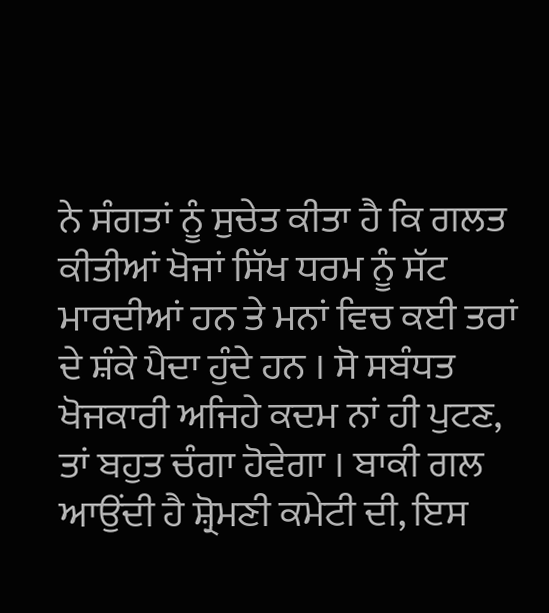ਨੇ ਸੰਗਤਾਂ ਨੂੰ ਸੁਚੇਤ ਕੀਤਾ ਹੈ ਕਿ ਗਲਤ ਕੀਤੀਆਂ ਖੋਜਾਂ ਸਿੱਖ ਧਰਮ ਨੂੰ ਸੱਟ ਮਾਰਦੀਆਂ ਹਨ ਤੇ ਮਨਾਂ ਵਿਚ ਕਈ ਤਰਾਂ ਦੇ ਸ਼ੰਕੇ ਪੈਦਾ ਹੁੰਦੇ ਹਨ । ਸੋ ਸਬੰਧਤ ਖੋਜਕਾਰੀ ਅਜਿਹੇ ਕਦਮ ਨਾਂ ਹੀ ਪੁਟਣ, ਤਾਂ ਬਹੁਤ ਚੰਗਾ ਹੋਵੇਗਾ । ਬਾਕੀ ਗਲ ਆਉਂਦੀ ਹੈ ਸ਼੍ਰੋਮਣੀ ਕਮੇਟੀ ਦੀ, ਇਸ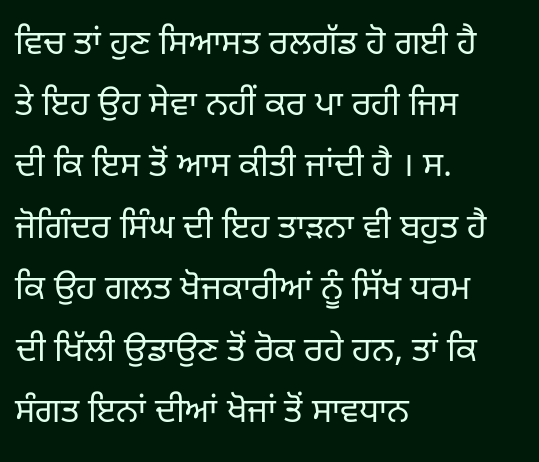ਵਿਚ ਤਾਂ ਹੁਣ ਸਿਆਸਤ ਰਲਗੱਡ ਹੋ ਗਈ ਹੈ ਤੇ ਇਹ ਉਹ ਸੇਵਾ ਨਹੀਂ ਕਰ ਪਾ ਰਹੀ ਜਿਸ ਦੀ ਕਿ ਇਸ ਤੋਂ ਆਸ ਕੀਤੀ ਜਾਂਦੀ ਹੈ । ਸ. ਜੋਗਿੰਦਰ ਸਿੰਘ ਦੀ ਇਹ ਤਾੜਨਾ ਵੀ ਬਹੁਤ ਹੈ ਕਿ ਉਹ ਗਲਤ ਖੋਜਕਾਰੀਆਂ ਨੂੰ ਸਿੱਖ ਧਰਮ ਦੀ ਖਿੱਲੀ ਉਡਾਉਣ ਤੋਂ ਰੋਕ ਰਹੇ ਹਨ, ਤਾਂ ਕਿ ਸੰਗਤ ਇਨਾਂ ਦੀਆਂ ਖੋਜਾਂ ਤੋਂ ਸਾਵਧਾਨ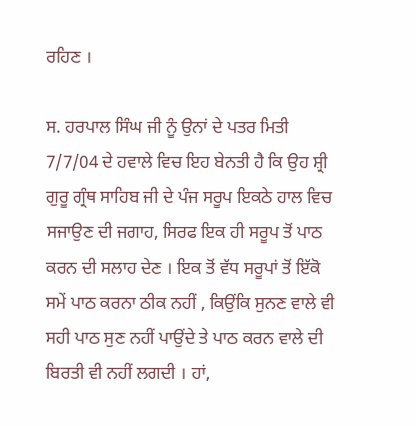ਰਹਿਣ ।

ਸ. ਹਰਪਾਲ ਸਿੰਘ ਜੀ ਨੂੰ ਉਨਾਂ ਦੇ ਪਤਰ ਮਿਤੀ 7/7/04 ਦੇ ਹਵਾਲੇ ਵਿਚ ਇਹ ਬੇਨਤੀ ਹੈ ਕਿ ਉਹ ਸ਼੍ਰੀ ਗੁਰੂ ਗ੍ਰੰਥ ਸਾਹਿਬ ਜੀ ਦੇ ਪੰਜ ਸਰੂਪ ਇਕਠੇ ਹਾਲ ਵਿਚ ਸਜਾਉਣ ਦੀ ਜਗਾਹ, ਸਿਰਫ ਇਕ ਹੀ ਸਰੂਪ ਤੋਂ ਪਾਠ ਕਰਨ ਦੀ ਸਲਾਹ ਦੇਣ । ਇਕ ਤੋਂ ਵੱਧ ਸਰੂਪਾਂ ਤੋਂ ਇੱਕੋ ਸਮੇਂ ਪਾਠ ਕਰਨਾ ਠੀਕ ਨਹੀਂ , ਕਿਉਂਕਿ ਸੁਨਣ ਵਾਲੇ ਵੀ ਸਹੀ ਪਾਠ ਸੁਣ ਨਹੀਂ ਪਾਉਂਦੇ ਤੇ ਪਾਠ ਕਰਨ ਵਾਲੇ ਦੀ ਬਿਰਤੀ ਵੀ ਨਹੀਂ ਲਗਦੀ । ਹਾਂ,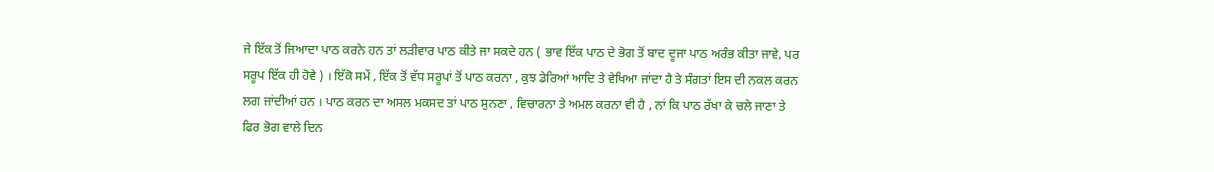ਜੇ ਇੱਕ ਤੋਂ ਜਿਆਦਾ ਪਾਠ ਕਰਨੇ ਹਨ ਤਾਂ ਲੜੀਵਾਰ ਪਾਠ ਕੀਤੇ ਜਾ ਸਕਦੇ ਹਨ ( ਭਾਵ ਇੱਕ ਪਾਠ ਦੇ ਭੋਗ ਤੋਂ ਬਾਦ ਦੂਜਾ ਪਾਠ ਅਰੰਭ ਕੀਤਾ ਜਾਵੇ, ਪਰ ਸਰੂਪ ਇੱਕ ਹੀ ਹੋਵੇ ) । ਇੱਕੋ ਸਮੇਂ , ਇੱਕ ਤੋਂ ਵੱਧ ਸਰੂਪਾਂ ਤੋਂ ਪਾਠ ਕਰਨਾ , ਕੁਝ ਡੇਰਿਆਂ ਆਦਿ ਤੇ ਵੇਖਿਆ ਜਾਂਦਾ ਹੈ ਤੇ ਸੰਗਤਾਂ ਇਸ ਦੀ ਨਕਲ ਕਰਨ ਲਗ ਜਾਂਦੀਆਂ ਹਨ । ਪਾਠ ਕਰਨ ਦਾ ਅਸਲ ਮਕਸਦ ਤਾਂ ਪਾਠ ਸੁਨਣਾ , ਵਿਚਾਰਨਾ ਤੇ ਅਮਲ ਕਰਨਾ ਵੀ ਹੈ , ਨਾਂ ਕਿ ਪਾਠ ਰੱਖਾ ਕੇ ਚਲੇ ਜਾਣਾ ਤੇ ਫਿਰ ਭੋਗ ਵਾਲੇ ਦਿਨ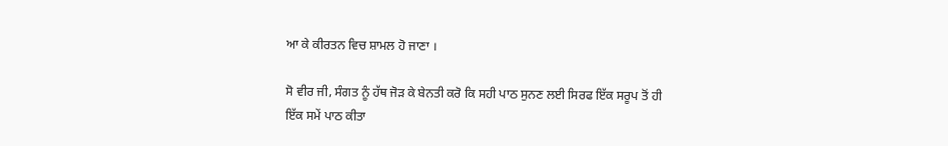ਆ ਕੇ ਕੀਰਤਨ ਵਿਚ ਸ਼ਾਮਲ ਹੋ ਜਾਣਾ ।

ਸੋ ਵੀਰ ਜੀ, ਸੰਗਤ ਨੂੰ ਹੱਥ ਜੋੜ ਕੇ ਬੇਨਤੀ ਕਰੋ ਕਿ ਸਹੀ ਪਾਠ ਸੁਨਣ ਲਈ ਸਿਰਫ ਇੱਕ ਸਰੂਪ ਤੋਂ ਹੀ ਇੱਕ ਸਮੇਂ ਪਾਠ ਕੀਤਾ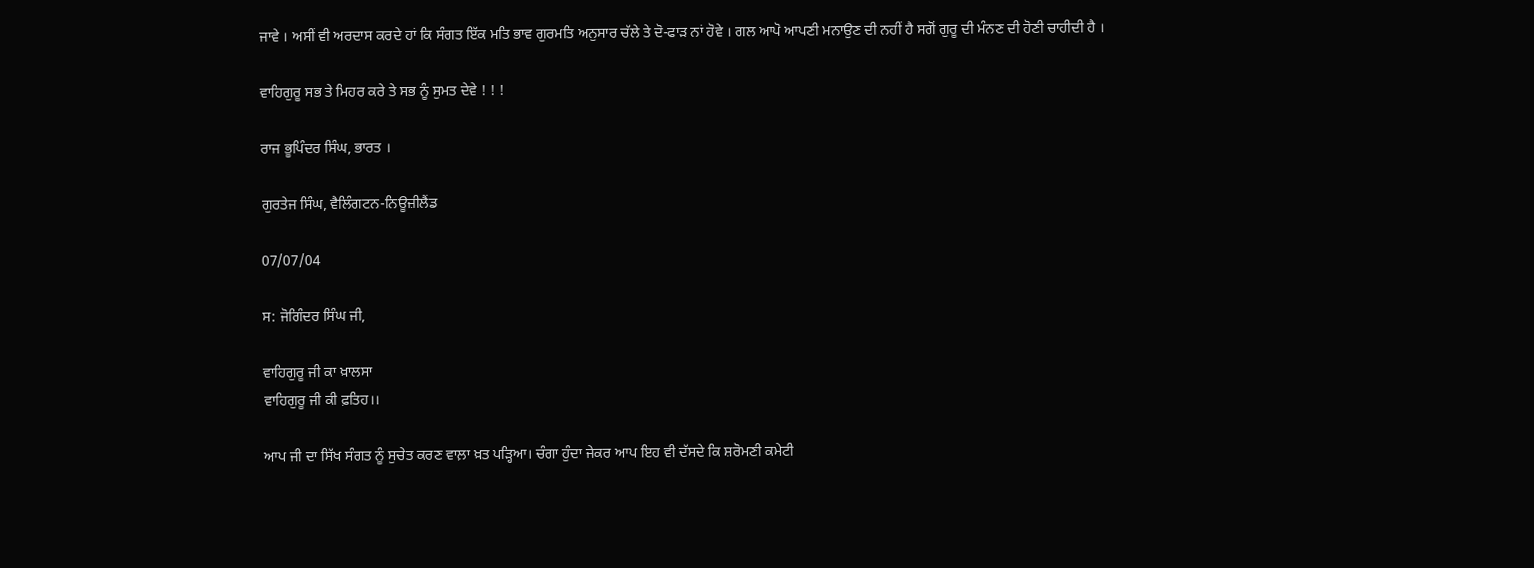ਜਾਵੇ । ਅਸੀਂ ਵੀ ਅਰਦਾਸ ਕਰਦੇ ਹਾਂ ਕਿ ਸੰਗਤ ਇੱਕ ਮਤਿ ਭਾਵ ਗੁਰਮਤਿ ਅਨੁਸਾਰ ਚੱਲੇ ਤੇ ਦੋ-ਫਾੜ ਨਾਂ ਹੋਵੇ । ਗਲ ਆਪੋ ਆਪਣੀ ਮਨਾਉਣ ਦੀ ਨਹੀਂ ਹੈ ਸਗੋਂ ਗੁਰੂ ਦੀ ਮੰਨਣ ਦੀ ਹੋਣੀ ਚਾਹੀਦੀ ਹੈ ।

ਵਾਹਿਗੁਰੂ ਸਭ ਤੇ ਮਿਹਰ ਕਰੇ ਤੇ ਸਭ ਨੂੰ ਸੁਮਤ ਦੇਵੇ ! ! !

ਰਾਜ ਭੂਪਿੰਦਰ ਸਿੰਘ, ਭਾਰਤ ।

ਗੁਰਤੇਜ ਸਿੰਘ, ਵੈਲਿੰਗਟਨ-ਨਿਊਜ਼ੀਲੈਂਡ

07/07/04

ਸ: ਜੋਗਿੰਦਰ ਸਿੰਘ ਜੀ,

ਵਾਹਿਗੁਰੂ ਜੀ ਕਾ ਖ਼ਾਲਸਾ
ਵਾਹਿਗੁਰੂ ਜੀ ਕੀ ਫ਼ਤਿਹ।।

ਆਪ ਜੀ ਦਾ ਸਿੱਖ ਸੰਗਤ ਨੂੰ ਸੁਚੇਤ ਕਰਣ ਵਾਲ਼ਾ ਖ਼ਤ ਪੜ੍ਹਿਆ। ਚੰਗਾ ਹੁੰਦਾ ਜੇਕਰ ਆਪ ਇਹ ਵੀ ਦੱਸਦੇ ਕਿ ਸ਼ਰੋਮਣੀ ਕਮੇਟੀ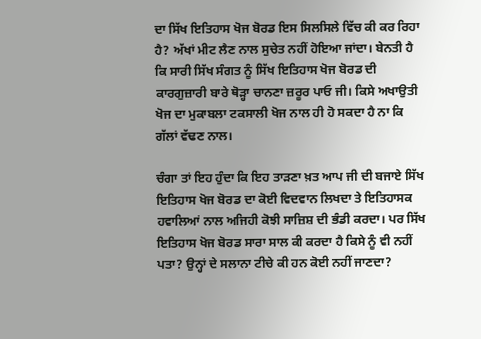ਦਾ ਸਿੱਖ ਇਤਿਹਾਸ ਖੋਜ ਬੋਰਡ ਇਸ ਸਿਲਸਿਲੇ ਵਿੱਚ ਕੀ ਕਰ ਰਿਹਾ ਹੈ? ਅੱਖਾਂ ਮੀਟ ਲੈਣ ਨਾਲ ਸੁਚੇਤ ਨਹੀਂ ਹੋਇਆ ਜਾਂਦਾ। ਬੇਨਤੀ ਹੈ ਕਿ ਸਾਰੀ ਸਿੱਖ ਸੰਗਤ ਨੂੰ ਸਿੱਖ ਇਤਿਹਾਸ ਖੋਜ ਬੋਰਡ ਦੀ ਕਾਰਗੁਜ਼ਾਰੀ ਬਾਰੇ ਥੋੜ੍ਹਾ ਚਾਨਣਾ ਜ਼ਰੂਰ ਪਾਓ ਜੀ। ਕਿਸੇ ਅਖਾਉਤੀ ਖੋਜ ਦਾ ਮੁਕਾਬਲਾ ਟਕਸਾਲੀ ਖੋਜ ਨਾਲ ਹੀ ਹੋ ਸਕਦਾ ਹੈ ਨਾ ਕਿ ਗੱਲਾਂ ਵੱਢਣ ਨਾਲ।

ਚੰਗਾ ਤਾਂ ਇਹ ਹੁੰਦਾ ਕਿ ਇਹ ਤਾੜਣਾ ਖ਼ਤ ਆਪ ਜੀ ਦੀ ਬਜਾਏ ਸਿੱਖ ਇਤਿਹਾਸ ਖੋਜ ਬੋਰਡ ਦਾ ਕੋਈ ਵਿਦਵਾਨ ਲਿਖਦਾ ਤੇ ਇਤਿਹਾਸਕ ਹਵਾਲਿਆਂ ਨਾਲ ਅਜਿਹੀ ਕੋਝੀ ਸਾਜ਼ਿਸ਼ ਦੀ ਭੰਡੀ ਕਰਦਾ। ਪਰ ਸਿੱਖ ਇਤਿਹਾਸ ਖੋਜ ਬੋਰਡ ਸਾਰਾ ਸਾਲ ਕੀ ਕਰਦਾ ਹੈ ਕਿਸੇ ਨੂੰ ਵੀ ਨਹੀਂ ਪਤਾ? ਉਨ੍ਹਾਂ ਦੇ ਸਲਾਨਾ ਟੀਚੇ ਕੀ ਹਨ ਕੋਈ ਨਹੀਂ ਜਾਣਦਾ?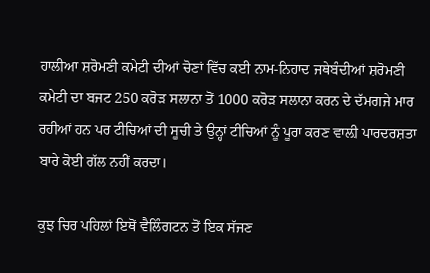ਹਾਲੀਆ ਸ਼ਰੋਮਣੀ ਕਮੇਟੀ ਦੀਆਂ ਚੋਣਾਂ ਵਿੱਚ ਕਈ ਨਾਮ-ਨਿਹਾਦ ਜਥੇਬੰਦੀਆਂ ਸ਼ਰੋਮਣੀ ਕਮੇਟੀ ਦਾ ਬਜਟ 250 ਕਰੋੜ ਸਲਾਨਾ ਤੋਂ 1000 ਕਰੋੜ ਸਲਾਨਾ ਕਰਨ ਦੇ ਦੱਮਗਜੇ ਮਾਰ ਰਹੀਆਂ ਹਨ ਪਰ ਟੀਚਿਆਂ ਦੀ ਸੂਚੀ ਤੇ ਉਨ੍ਹਾਂ ਟੀਚਿਆਂ ਨੂੰ ਪੂਰਾ ਕਰਣ ਵਾਲ਼ੀ ਪਾਰਦਰਸ਼ਤਾ ਬਾਰੇ ਕੋਈ ਗੱਲ ਨਹੀਂ ਕਰਦਾ।

ਕੁਝ ਚਿਰ ਪਹਿਲਾਂ ਇਥੋਂ ਵੈਲਿੰਗਟਨ ਤੋਂ ਇਕ ਸੱਜਣ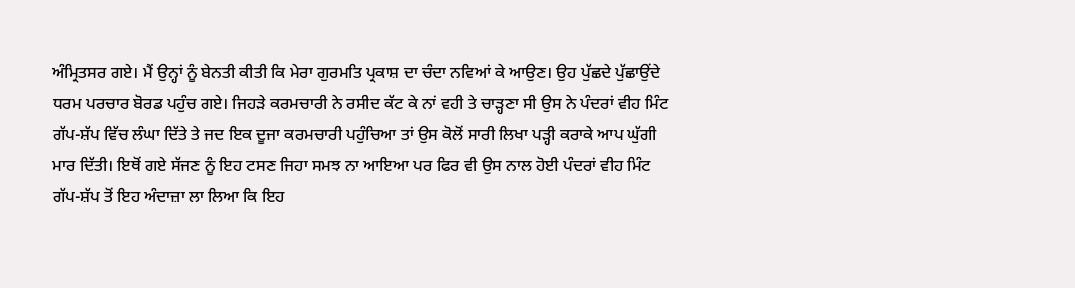ਅੰਮ੍ਰਿਤਸਰ ਗਏ। ਮੈਂ ਉਨ੍ਹਾਂ ਨੂੰ ਬੇਨਤੀ ਕੀਤੀ ਕਿ ਮੇਰਾ ਗੁਰਮਤਿ ਪ੍ਰਕਾਸ਼ ਦਾ ਚੰਦਾ ਨਵਿਆਂ ਕੇ ਆਉਣ। ਉਹ ਪੁੱਛਦੇ ਪੁੱਛਾਉਂਦੇ ਧਰਮ ਪਰਚਾਰ ਬੋਰਡ ਪਹੁੰਚ ਗਏ। ਜਿਹੜੇ ਕਰਮਚਾਰੀ ਨੇ ਰਸੀਦ ਕੱਟ ਕੇ ਨਾਂ ਵਹੀ ਤੇ ਚਾੜ੍ਹਣਾ ਸੀ ਉਸ ਨੇ ਪੰਦਰਾਂ ਵੀਹ ਮਿੰਟ ਗੱਪ-ਸ਼ੱਪ ਵਿੱਚ ਲੰਘਾ ਦਿੱਤੇ ਤੇ ਜਦ ਇਕ ਦੂਜਾ ਕਰਮਚਾਰੀ ਪਹੁੰਚਿਆ ਤਾਂ ਉਸ ਕੋਲੋਂ ਸਾਰੀ ਲਿਖਾ ਪੜ੍ਹੀ ਕਰਾਕੇ ਆਪ ਘੁੱਗੀ ਮਾਰ ਦਿੱਤੀ। ਇਥੋਂ ਗਏ ਸੱਜਣ ਨੂੰ ਇਹ ਟਸਣ ਜਿਹਾ ਸਮਝ ਨਾ ਆਇਆ ਪਰ ਫਿਰ ਵੀ ਉਸ ਨਾਲ ਹੋਈ ਪੰਦਰਾਂ ਵੀਹ ਮਿੰਟ ਗੱਪ-ਸ਼ੱਪ ਤੋਂ ਇਹ ਅੰਦਾਜ਼ਾ ਲਾ ਲਿਆ ਕਿ ਇਹ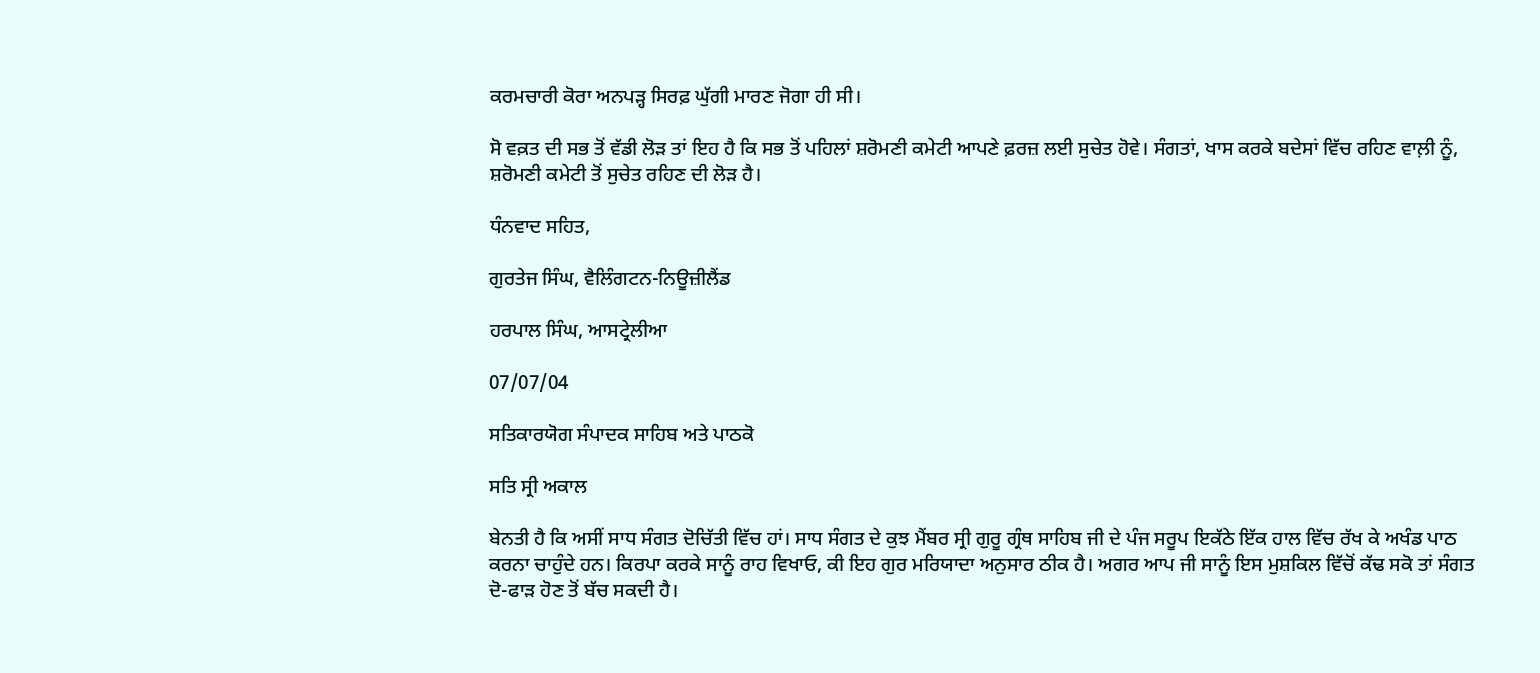ਕਰਮਚਾਰੀ ਕੋਰਾ ਅਨਪੜ੍ਹ ਸਿਰਫ਼ ਘੁੱਗੀ ਮਾਰਣ ਜੋਗਾ ਹੀ ਸੀ।

ਸੋ ਵਕ਼ਤ ਦੀ ਸਭ ਤੋਂ ਵੱਡੀ ਲੋੜ ਤਾਂ ਇਹ ਹੈ ਕਿ ਸਭ ਤੋਂ ਪਹਿਲਾਂ ਸ਼ਰੋਮਣੀ ਕਮੇਟੀ ਆਪਣੇ ਫ਼ਰਜ਼ ਲਈ ਸੁਚੇਤ ਹੋਵੇ। ਸੰਗਤਾਂ, ਖਾਸ ਕਰਕੇ ਬਦੇਸਾਂ ਵਿੱਚ ਰਹਿਣ ਵਾਲ਼ੀ ਨੂੰ, ਸ਼ਰੋਮਣੀ ਕਮੇਟੀ ਤੋਂ ਸੁਚੇਤ ਰਹਿਣ ਦੀ ਲੋੜ ਹੈ।

ਧੰਨਵਾਦ ਸਹਿਤ,

ਗੁਰਤੇਜ ਸਿੰਘ, ਵੈਲਿੰਗਟਨ-ਨਿਊਜ਼ੀਲੈਂਡ

ਹਰਪਾਲ ਸਿੰਘ, ਆਸਟ੍ਰੇਲੀਆ

07/07/04

ਸਤਿਕਾਰਯੋਗ ਸੰਪਾਦਕ ਸਾਹਿਬ ਅਤੇ ਪਾਠਕੋ

ਸਤਿ ਸ੍ਰੀ ਅਕਾਲ

ਬੇਨਤੀ ਹੈ ਕਿ ਅਸੀਂ ਸਾਧ ਸੰਗਤ ਦੋਚਿੱਤੀ ਵਿੱਚ ਹਾਂ। ਸਾਧ ਸੰਗਤ ਦੇ ਕੁਝ ਮੈਂਬਰ ਸ੍ਰੀ ਗੁਰੂ ਗ੍ਰੰਥ ਸਾਹਿਬ ਜੀ ਦੇ ਪੰਜ ਸਰੂਪ ਇਕੱਠੇ ਇੱਕ ਹਾਲ ਵਿੱਚ ਰੱਖ ਕੇ ਅਖੰਡ ਪਾਠ ਕਰਨਾ ਚਾਹੁੰਦੇ ਹਨ। ਕਿਰਪਾ ਕਰਕੇ ਸਾਨੂੰ ਰਾਹ ਵਿਖਾਓ, ਕੀ ਇਹ ਗੁਰ ਮਰਿਯਾਦਾ ਅਨੁਸਾਰ ਠੀਕ ਹੈ। ਅਗਰ ਆਪ ਜੀ ਸਾਨੂੰ ਇਸ ਮੁਸ਼ਕਿਲ ਵਿੱਚੋਂ ਕੱਢ ਸਕੋ ਤਾਂ ਸੰਗਤ ਦੋ-ਫਾੜ ਹੋਣ ਤੋਂ ਬੱਚ ਸਕਦੀ ਹੈ।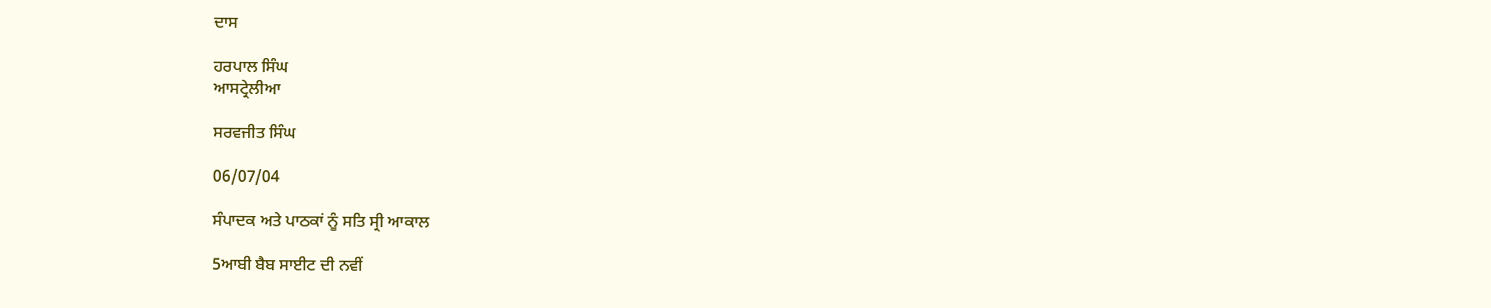ਦਾਸ

ਹਰਪਾਲ ਸਿੰਘ
ਆਸਟ੍ਰੇਲੀਆ

ਸਰਵਜੀਤ ਸਿੰਘ

06/07/04

ਸੰਪਾਦਕ ਅਤੇ ਪਾਠਕਾਂ ਨੂੰ ਸਤਿ ਸ੍ਰੀ ਆਕਾਲ

5ਆਬੀ ਬੈਬ ਸਾਈਟ ਦੀ ਨਵੀਂ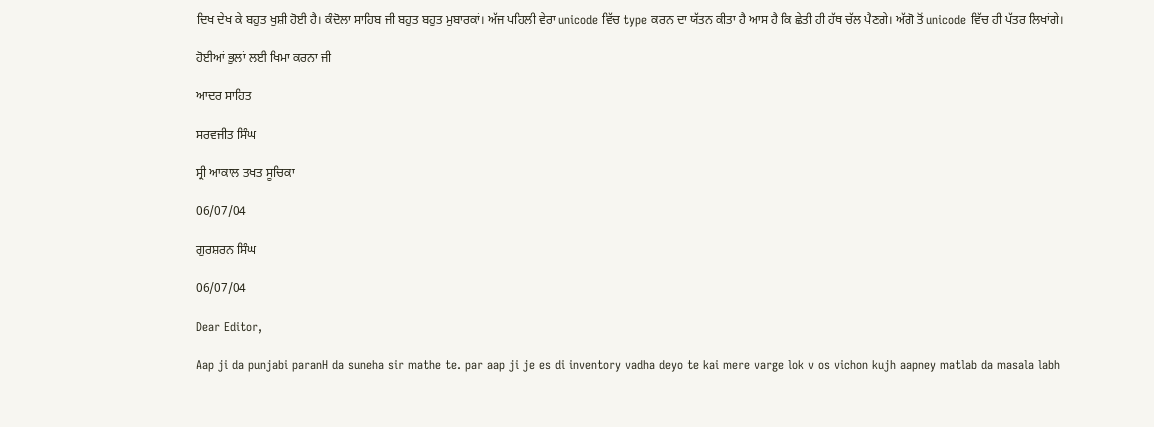ਦਿਖ ਦੇਖ ਕੇ ਬਹੁਤ ਖੁਸ਼ੀ ਹੋਈ ਹੈ। ਕੰਦੋਲਾ ਸਾਹਿਬ ਜੀ ਬਹੁਤ ਬਹੁਤ ਮੁਬਾਰਕਾਂ। ਅੱਜ ਪਹਿਲੀ ਵੇਰਾ unicode ਵਿੱਚ type ਕਰਨ ਦਾ ਯੱਤਨ ਕੀਤਾ ਹੈ ਆਸ ਹੈ ਕਿ ਛੇਤੀ ਹੀ ਹੱਥ ਚੱਲ ਪੈਣਗੇ। ਅੱਗੋ ਤੋਂ unicode ਵਿੱਚ ਹੀ ਪੱਤਰ ਲਿਖਾਂਗੇ।

ਹੋਈਆਂ ਭੁਲਾਂ ਲਈ ਖਿਮਾ ਕਰਨਾ ਜੀ

ਆਦਰ ਸਾਹਿਤ

ਸਰਵਜੀਤ ਸਿੰਘ

ਸ੍ਰੀ ਆਕਾਲ ਤਖਤ ਸੂਚਿਕਾ

06/07/04

ਗੁਰਸ਼ਰਨ ਸਿੰਘ

06/07/04

Dear Editor,

Aap ji da punjabi paranH da suneha sir mathe te. par aap ji je es di inventory vadha deyo te kai mere varge lok v os vichon kujh aapney matlab da masala labh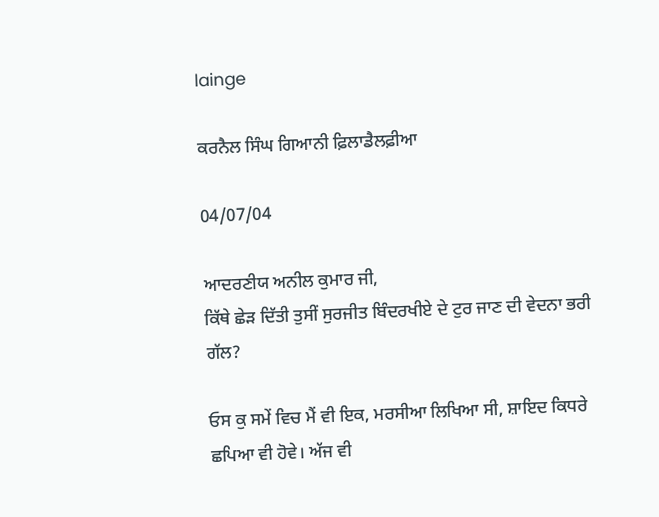lainge

ਕਰਨੈਲ ਸਿੰਘ ਗਿਆਨੀ ਫ਼ਿਲਾਡੈਲਫ਼ੀਆ

04/07/04

ਆਦਰਣੀਯ ਅਨੀਲ ਕੁਮਾਰ ਜੀ,
ਕਿੱਥੇ ਛੇੜ ਦਿੱਤੀ ਤੁਸੀਂ ਸੁਰਜੀਤ ਬਿੰਦਰਖੀਏ ਦੇ ਟੁਰ ਜਾਣ ਦੀ ਵੇਦਨਾ ਭਰੀ ਗੱਲ?

ਓਸ ਕੁ ਸਮੇਂ ਵਿਚ ਮੈਂ ਵੀ ਇਕ, ਮਰਸੀਆ ਲਿਖਿਆ ਸੀ, ਸ਼ਾਇਦ ਕਿਧਰੇ ਛਪਿਆ ਵੀ ਹੋਵੇ। ਅੱਜ ਵੀ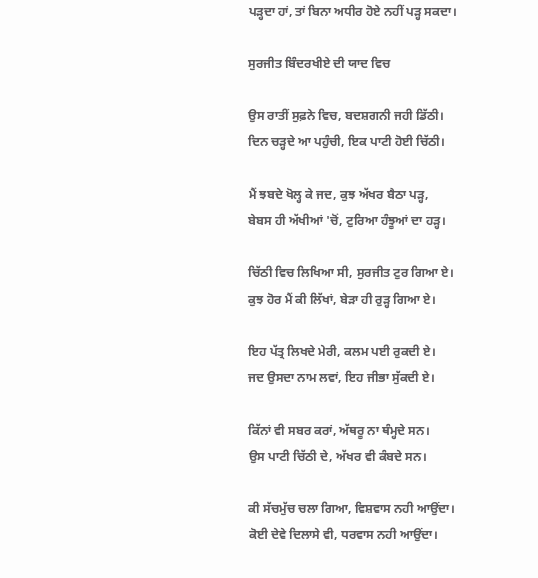ਪੜ੍ਹਦਾ ਹਾਂ, ਤਾਂ ਬਿਨਾ ਅਧੀਰ ਹੋਏ ਨਹੀਂ ਪੜ੍ਹ ਸਕਦਾ।

ਸੁਰਜੀਤ ਬਿੰਦਰਖੀਏ ਦੀ ਯਾਦ ਵਿਚ

ਉਸ ਰਾਤੀਂ ਸੁਫ਼ਨੇ ਵਿਚ, ਬਦਸ਼ਗਨੀ ਜਹੀ ਡਿੱਠੀ।
ਦਿਨ ਚੜ੍ਹਦੇ ਆ ਪਹੁੰਚੀ, ਇਕ ਪਾਟੀ ਹੋਈ ਚਿੱਠੀ।

ਮੈਂ ਝਬਦੇ ਖੋਲ੍ਹ ਕੇ ਜਦ, ਕੁਝ ਅੱਖਰ ਬੈਠਾ ਪੜ੍ਹ,
ਬੇਬਸ ਹੀ ਅੱਖੀਆਂ 'ਚੋਂ, ਟੁਰਿਆ ਹੰਝੂਆਂ ਦਾ ਹੜ੍ਹ।

ਚਿੱਠੀ ਵਿਚ ਲਿਖਿਆ ਸੀ, ਸੁਰਜੀਤ ਟੁਰ ਗਿਆ ਏ।
ਕੁਝ ਹੋਰ ਮੈਂ ਕੀ ਲਿੱਖਾਂ, ਬੇੜਾ ਹੀ ਰੁੜ੍ਹ ਗਿਆ ਏ।

ਇਹ ਪੱਤ੍ਰ ਲਿਖਦੇ ਮੇਰੀ, ਕਲਮ ਪਈ ਰੁਕਦੀ ਏ।
ਜਦ ਉਸਦਾ ਨਾਮ ਲਵਾਂ, ਇਹ ਜੀਭਾ ਸੁੱਕਦੀ ਏ।

ਕਿੱਨਾਂ ਵੀ ਸਬਰ ਕਰਾਂ, ਅੱਥਰੂ ਨਾ ਥੰਮ੍ਹਦੇ ਸਨ।
ਉਸ ਪਾਟੀ ਚਿੱਠੀ ਦੇ, ਅੱਖਰ ਵੀ ਕੰਬਦੇ ਸਨ।

ਕੀ ਸੱਚਮੁੱਚ ਚਲਾ ਗਿਆ, ਵਿਸ਼ਵਾਸ ਨਹੀ ਆਉਂਦਾ।
ਕੋਈ ਦੇਵੇ ਦਿਲਾਸੇ ਵੀ, ਧਰਵਾਸ ਨਹੀ ਆਉਂਦਾ।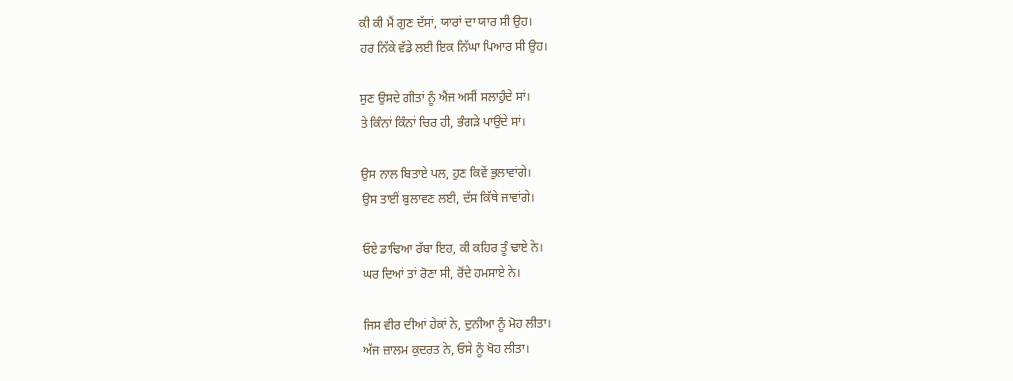ਕੀ ਕੀ ਮੈਂ ਗੁਣ ਦੱਸਾਂ, ਯਾਰਾਂ ਦਾ ਯਾਰ ਸੀ ਉਹ।
ਹਰ ਨਿੱਕੇ ਵੱਡੇ ਲਈ ਇਕ ਨਿੱਘਾ ਪਿਆਰ ਸੀ ਉਹ।

ਸੁਣ ਉਸਦੇ ਗੀਤਾਂ ਨੂੰ ਐਂਜ ਅਸੀਂ ਸਲਾਹੁੰਦੇ ਸਾਂ।
ਤੇ ਕਿੰਨਾਂ ਕਿੰਨਾਂ ਚਿਰ ਹੀ, ਭੰਗੜੇ ਪਾਉਂਦੇ ਸਾਂ।

ਉਸ ਨਾਲ ਬਿਤਾਏ ਪਲ, ਹੁਣ ਕਿਵੇਂ ਭੁਲਾਵਾਂਗੇ।
ਉਸ ਤਾਈਂ ਬੁਲਾਵਣ ਲਈ, ਦੱਸ ਕਿੱਥੇ ਜਾਵਾਂਗੇ।

ਓਏ ਡਾਢਿਆ ਰੱਬਾ ਇਹ, ਕੀ ਕਹਿਰ ਤੂੰ ਢਾਏ ਨੇ।
ਘਰ ਦਿਆਂ ਤਾਂ ਰੋਣਾ ਸੀ, ਰੋਂਦੇ ਹਮਸਾਏ ਨੇ।

ਜਿਸ ਵੀਰ ਦੀਆਂ ਹੇਕਾਂ ਨੇ, ਦੁਨੀਆ ਨੂੰ ਮੋਹ ਲੀਤਾ।
ਅੱਜ ਜ਼ਾਲਮ ਕੁਦਰਤ ਨੇ, ਓਸੇ ਨੂੰ ਖੋਹ ਲੀਤਾ।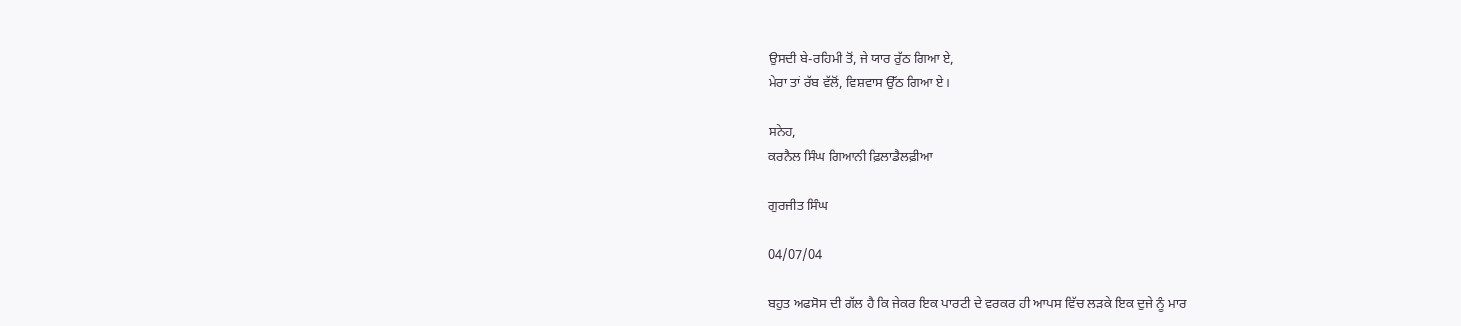ਉਸਦੀ ਬੇ-ਰਹਿਮੀ ਤੋਂ, ਜੇ ਯਾਰ ਰੁੱਠ ਗਿਆ ਏ,
ਮੇਰਾ ਤਾਂ ਰੱਬ ਵੱਲੋਂ, ਵਿਸ਼ਵਾਸ ਉੱਠ ਗਿਆ ਏ।

ਸਨੇਹ,
ਕਰਨੈਲ ਸਿੰਘ ਗਿਆਨੀ ਫ਼ਿਲਾਡੈਲਫ਼ੀਆ

ਗੁਰਜੀਤ ਸਿੰਘ

04/07/04

ਬਹੁਤ ਅਫਸੋਸ ਦੀ ਗੱਲ ਹੈ ਕਿ ਜੇਕਰ ਇਕ ਪਾਰਟੀ ਦੇ ਵਰਕਰ ਹੀ ਆਪਸ ਵਿੱਚ ਲੜਕੇ ਇਕ ਦੁਜੇ ਨੂੰ ਮਾਰ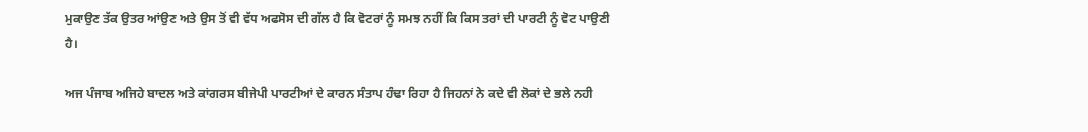ਮੁਕਾਉਣ ਤੱਕ ਉਤਰ ਆਂਉਣ ਅਤੇ ਉਸ ਤੋਂ ਵੀ ਵੱਧ ਅਫਸੋਸ ਦੀ ਗੱਲ ਹੈ ਕਿ ਵੋਟਰਾਂ ਨੂੰ ਸਮਝ ਨਹੀਂ ਕਿ ਕਿਸ ਤਰਾਂ ਦੀ ਪਾਰਟੀ ਨੂੰ ਵੋਟ ਪਾਉਣੀ ਹੈ।

ਅਜ ਪੰਜਾਬ ਅਜਿਹੇ ਬਾਦਲ ਅਤੇ ਕਾਂਗਰਸ ਬੀਜੇਪੀ ਪਾਰਟੀਆਂ ਦੇ ਕਾਰਨ ਸੰਤਾਪ ਹੰਢਾ ਰਿਹਾ ਹੈ ਜਿਹਨਾਂ ਨੇ ਕਦੇ ਵੀ ਲੋਕਾਂ ਦੇ ਭਲੇ ਨਹੀ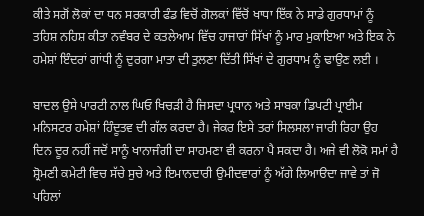ਕੀਤੇ ਸਗੋਂ ਲੋਕਾਂ ਦਾ ਧਨ ਸਰਕਾਰੀ ਫੰਡ ਵਿਚੋਂ ਗੋਲਕਾਂ ਵਿੱਚੋਂ ਖਾਧਾ ਇੱਕ ਨੇ ਸਾਡੇ ਗੁਰਧਾਮਾਂ ਨੂੰ ਤਹਿਸ਼ ਨਹਿਸ਼ ਕੀਤਾ ਨਵੰਬਰ ਦੇ ਕਤਲੇਆਮ ਵਿੱਚ ਹਾਜਾਰਾਂ ਸਿੱਖਾਂ ਨੂੰ ਮਾਰ ਮੁਕਾਇਆ ਅਤੇ ਇਕ ਨੇ ਹਮੇਸ਼ਾਂ ਇੰਦਰਾਂ ਗਾਂਧੀ ਨੂੰ ਦੁਰਗਾ ਮਾਤਾ ਦੀ ਤੁਲਣਾ ਦਿੱਤੀ ਸਿੱਖਾਂ ਦੇ ਗੁਰਧਾਮ ਨੂੰ ਢਾਉਣ ਲਈ ।

ਬਾਦਲ ਉਸੇ ਪਾਰਟੀ ਨਾਲ ਘਿਓ ਖਿਚੜੀ ਹੈ ਜਿਸਦਾ ਪ੍ਰਧਾਨ ਅਤੇ ਸਾਬਕਾ ਡਿਪਟੀ ਪ੍ਰਾਈਮ ਮਨਿਸਟਰ ਹਮੇਸ਼ਾਂ ਹਿੰਦੂਤਵ ਦੀ ਗੱਲ ਕਰਦਾ ਹੈ। ਜੇਕਰ ਇਸੇ ਤਰਾਂ ਸਿਲਸਲਾ ਜਾਰੀ ਰਿਹਾ ਉਹ ਦਿਨ ਦੂਰ ਨਹੀਂ ਜਦੋਂ ਸਾਨੂੰ ਖਾਨਾਜੰਗੀ ਦਾ ਸਾਹਮਣਾ ਵੀ ਕਰਨਾ ਪੈ ਸਕਦਾ ਹੈ। ਅਜੇ ਵੀ ਲੋਕੋ ਸਮਾਂ ਹੈ ਸ਼੍ਰੋਮਣੀ ਕਮੇਟੀ ਵਿਚ ਸੱਚੇ ਸੁਚੇ ਅਤੇ ਇਮਾਨਦਾਰੀ ਉਮੀਦਵਾਰਾਂ ਨੂੰ ਅੱਗੇ ਲਿਆੳਦਾ ਜਾਵੇ ਤਾਂ ਜੋ ਪਹਿਲਾਂ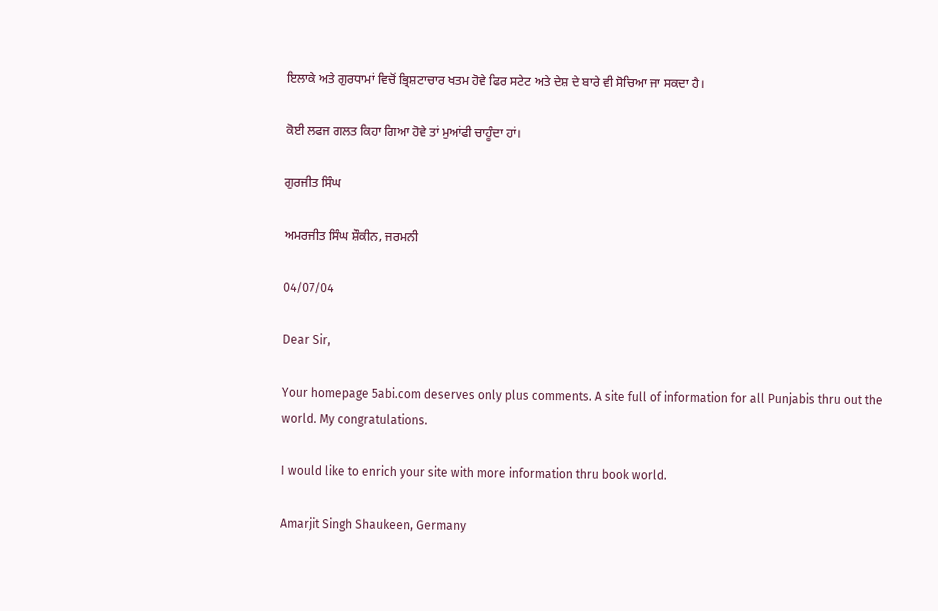ਇਲਾਕੇ ਅਤੇ ਗੁਰਧਾਮਾਂ ਵਿਚੋਂ ਭ੍ਰਿਸ਼ਟਾਚਾਰ ਖਤਮ ਹੋਵੇ ਫਿਰ ਸਟੇਟ ਅਤੇ ਦੇਸ਼ ਦੇ ਬਾਰੇ ਵੀ ਸੋਚਿਆ ਜਾ ਸਕਦਾ ਹੈ।

ਕੋਈ ਲਫਜ ਗਲਤ ਕਿਹਾ ਗਿਆ ਹੋਵੇ ਤਾਂ ਮੁਆਂਫੀ ਚਾਹੂੰਦਾ ਹਾਂ।

ਗੁਰਜੀਤ ਸਿੰਘ

ਅਮਰਜੀਤ ਸਿੰਘ ਸ਼ੌਕੀਨ, ਜਰਮਨੀ

04/07/04

Dear Sir,

Your homepage 5abi.com deserves only plus comments. A site full of information for all Punjabis thru out the world. My congratulations.

I would like to enrich your site with more information thru book world.

Amarjit Singh Shaukeen, Germany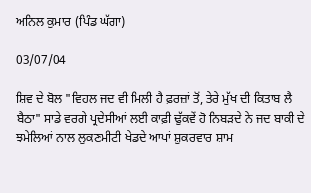ਅਨਿਲ ਕੁਮਾਰ (ਪਿੰਡ ਘੱਗਾ)

03/07/04

ਸ਼ਿਵ ਦੇ ਬੋਲ "ਵਿਹਲ ਜਦ ਵੀ ਮਿਲੀ ਹੈ ਫ਼ਰਜ਼ਾਂ ਤੋਂ, ਤੇਰੇ ਮੁੱਖ ਦੀ ਕਿਤਾਬ ਲੈ ਬੈਠਾ" ਸਾਡੇ ਵਰਗੇ ਪ੍ਰਦੇਸੀਆਂ ਲਈ ਕਾਫ਼ੀ ਢੁੱਕਵੇਂ ਹੋ ਨਿਬੜਦੇ ਨੇ ਜਦ ਬਾਕੀ ਦੇ ਝਮੇਲਿਆਂ ਨਾਲ ਲੁਕਣਮੀਟੀ ਖੇਡਦੇ ਆਪਾਂ ਸ਼ੁਕਰਵਾਰ ਸ਼ਾਮ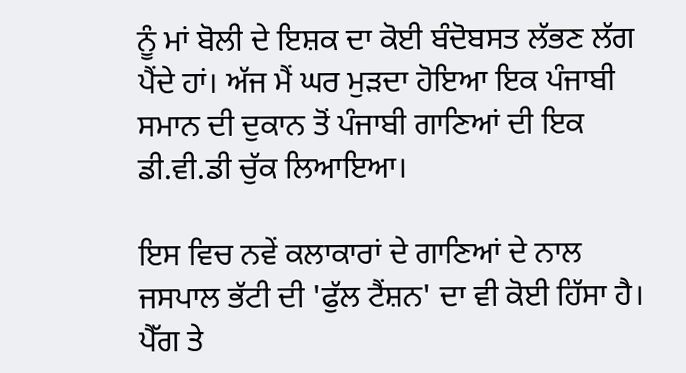ਨੂੰ ਮਾਂ ਬੋਲੀ ਦੇ ਇਸ਼ਕ ਦਾ ਕੋਈ ਬੰਦੋਬਸਤ ਲੱਭਣ ਲੱਗ ਪੈਂਦੇ ਹਾਂ। ਅੱਜ ਮੈਂ ਘਰ ਮੁੜਦਾ ਹੋਇਆ ਇਕ ਪੰਜਾਬੀ ਸਮਾਨ ਦੀ ਦੁਕਾਨ ਤੋਂ ਪੰਜਾਬੀ ਗਾਣਿਆਂ ਦੀ ਇਕ ਡੀ.ਵੀ.ਡੀ ਚੁੱਕ ਲਿਆਇਆ।

ਇਸ ਵਿਚ ਨਵੇਂ ਕਲਾਕਾਰਾਂ ਦੇ ਗਾਣਿਆਂ ਦੇ ਨਾਲ ਜਸਪਾਲ ਭੱਟੀ ਦੀ 'ਫੁੱਲ ਟੈਂਸ਼ਨ' ਦਾ ਵੀ ਕੋਈ ਹਿੱਸਾ ਹੈ। ਪੈੱਗ ਤੇ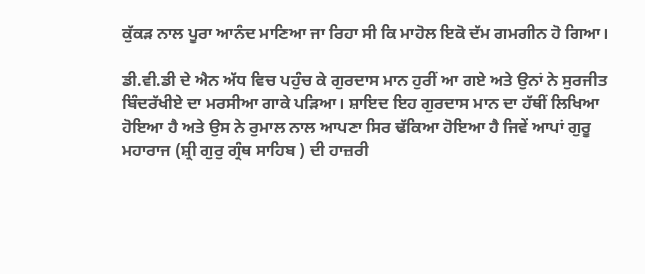ਕੁੱਕੜ ਨਾਲ ਪੂਰਾ ਆਨੰਦ ਮਾਣਿਆ ਜਾ ਰਿਹਾ ਸੀ ਕਿ ਮਾਹੋਲ ਇਕੋ ਦੱਮ ਗਮਗੀਨ ਹੋ ਗਿਆ।

ਡੀ.ਵੀ.ਡੀ ਦੇ ਐਨ ਅੱਧ ਵਿਚ ਪਹੁੰਚ ਕੇ ਗੁਰਦਾਸ ਮਾਨ ਹੁਰੀਂ ਆ ਗਏ ਅਤੇ ਉਨਾਂ ਨੇ ਸੁਰਜੀਤ ਬਿੰਦਰੱਖੀਏ ਦਾ ਮਰਸੀਆ ਗਾਕੇ ਪੜਿਆ। ਸ਼ਾਇਦ ਇਹ ਗੁਰਦਾਸ ਮਾਨ ਦਾ ਹੱਥੀਂ ਲਿਖਿਆ ਹੋਇਆ ਹੈ ਅਤੇ ਉਸ ਨੇ ਰੁਮਾਲ ਨਾਲ ਆਪਣਾ ਸਿਰ ਢੱਕਿਆ ਹੋਇਆ ਹੈ ਜਿਵੇਂ ਆਪਾਂ ਗੁਰੂ ਮਹਾਰਾਜ (ਸ਼੍ਰੀ ਗੁਰੁ ਗ੍ਰੰਥ ਸਾਹਿਬ ) ਦੀ ਹਾਜ਼ਰੀ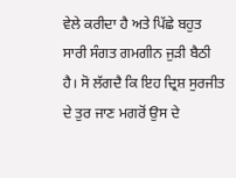ਵੇਲੇ ਕਰੀਦਾ ਹੈ ਅਤੇ ਪਿੱਛੇ ਬਹੁਤ ਸਾਰੀ ਸੰਗਤ ਗਮਗੀਨ ਜੁੜੀ ਬੈਠੀ ਹੈ। ਸੋ ਲੱਗਦੈ ਕਿ ਇਹ ਦ੍ਰਿਸ਼ ਸੁਰਜੀਤ ਦੇ ਤੁਰ ਜਾਣ ਮਗਰੋਂ ਉਸ ਦੇ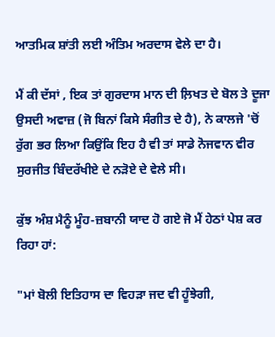ਆਤਮਿਕ ਸ਼ਾਂਤੀ ਲਈ ਅੰਤਿਮ ਅਰਦਾਸ ਵੇਲੇ ਦਾ ਹੈ।

ਮੈਂ ਕੀ ਦੱਸਾਂ , ਇਕ ਤਾਂ ਗੁਰਦਾਸ ਮਾਨ ਦੀ ਲ਼ਿਖਤ ਦੇ ਬੋਲ ਤੇ ਦੂਜਾ ਉਸਦੀ ਅਵਾਜ਼ (ਜੋ ਬਿਨਾਂ ਕਿਸੇ ਸੰਗੀਤ ਦੇ ਹੈ), ਨੇ ਕਾਲਜੇ 'ਚੋਂ ਰੁੱਗ ਭਰ ਲਿਆ ਕਿਉਂਕਿ ਇਹ ਹੈ ਵੀ ਤਾਂ ਸਾਡੇ ਨੋਜਵਾਨ ਵੀਰ ਸੁਰਜੀਤ ਬਿੰਦਰੱਖੀਏ ਦੇ ਨੜੋਏ ਦੇ ਵੇਲੇ ਸੀ।

ਕੁੱਝ ਅੰਸ਼ ਮੈਨੂੰ ਮੂੰਹ-ਜ਼ਬਾਨੀ ਯਾਦ ਹੋ ਗਏ ਜੋ ਮੈਂ ਹੇਠਾਂ ਪੇਸ਼ ਕਰ ਰਿਹਾ ਹਾਂ:

"ਮਾਂ ਬੋਲੀ ਇਤਿਹਾਸ ਦਾ ਵਿਹੜਾ ਜਦ ਵੀ ਹੂੰਝੇਗੀ,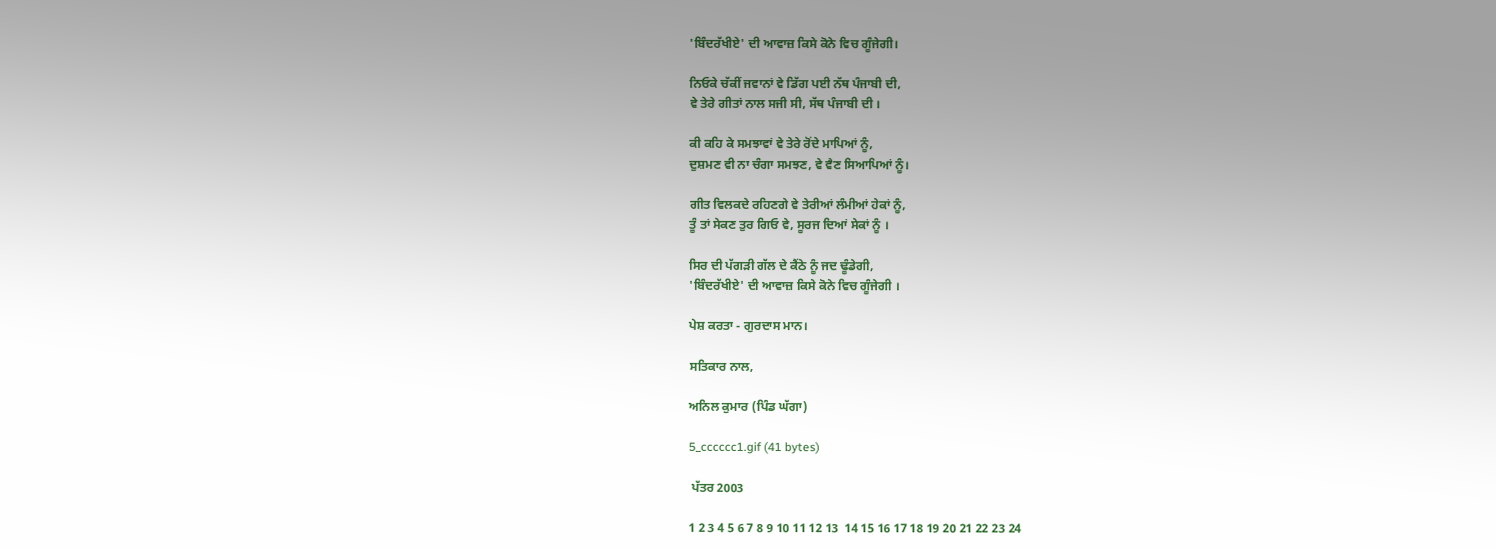'ਬਿੰਦਰੱਖੀਏ' ਦੀ ਆਵਾਜ਼ ਕਿਸੇ ਕੋਨੇ ਵਿਚ ਗੂੰਜੇਗੀ।

ਨਿਓਕੇ ਚੱਕੀਂ ਜਵਾਨਾਂ ਵੇ ਡਿੱਗ ਪਈ ਨੱਥ ਪੰਜਾਬੀ ਦੀ,
ਵੇ ਤੇਰੇ ਗੀਤਾਂ ਨਾਲ ਸਜੀ ਸੀ, ਸੱਥ ਪੰਜਾਬੀ ਦੀ ।

ਕੀ ਕਹਿ ਕੇ ਸਮਝਾਵਾਂ ਵੇ ਤੇਰੇ ਰੋਂਦੇ ਮਾਪਿਆਂ ਨੂੰ,
ਦੁਸ਼ਮਣ ਵੀ ਨਾ ਚੰਗਾ ਸਮਝਣ, ਵੇ ਵੈਣ ਸਿਆਪਿਆਂ ਨੂੰ।

ਗੀਤ ਵਿਲਕਦੇ ਰਹਿਣਗੇ ਵੇ ਤੇਰੀਆਂ ਲੰਮੀਆਂ ਹੇਕਾਂ ਨੂੰ,
ਤੂੰ ਤਾਂ ਸੇਕਣ ਤੁਰ ਗਿਓ ਵੇ, ਸੂਰਜ ਦਿਆਂ ਸੇਕਾਂ ਨੂੰ ।

ਸਿਰ ਦੀ ਪੱਗੜੀ ਗੱਲ ਦੇ ਕੈਂਠੇ ਨੂੰ ਜਦ ਢੂੰਡੇਗੀ,
'ਬਿੰਦਰੱਖੀਏ' ਦੀ ਆਵਾਜ਼ ਕਿਸੇ ਕੋਨੇ ਵਿਚ ਗੂੰਜੇਗੀ ।

ਪੇਸ਼ ਕਰਤਾ - ਗੁਰਦਾਸ ਮਾਨ।

ਸਤਿਕਾਰ ਨਾਲ,

ਅਨਿਲ ਕੁਮਾਰ (ਪਿੰਡ ਘੱਗਾ)

5_cccccc1.gif (41 bytes)

 ਪੱਤਰ 2003

1 2 3 4 5 6 7 8 9 10 11 12 13  14 15 16 17 18 19 20 21 22 23 24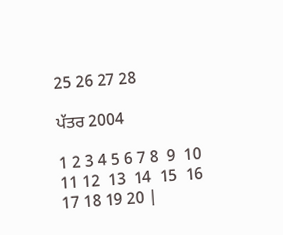25 26 27 28

ਪੱਤਰ 2004

1 2 3 4 5 6 7 8  9  10  11 12  13  14  15  16 17 18 19 20 |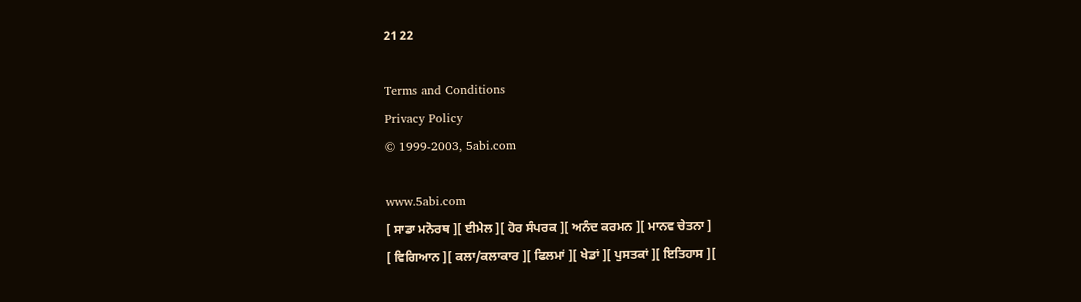21 22

Terms and Conditions
Privacy Policy
© 1999-2003, 5abi.com

www.5abi.com
[ ਸਾਡਾ ਮਨੋਰਥ ][ ਈਮੇਲ ][ ਹੋਰ ਸੰਪਰਕ ][ ਅਨੰਦ ਕਰਮਨ ][ ਮਾਨਵ ਚੇਤਨਾ ]
[ ਵਿਗਿਆਨ ][ ਕਲਾ/ਕਲਾਕਾਰ ][ ਫਿਲਮਾਂ ][ ਖੇਡਾਂ ][ ਪੁਸਤਕਾਂ ][ ਇਤਿਹਾਸ ][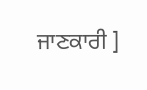ਜਾਣਕਾਰੀ ]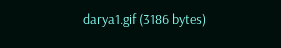darya1.gif (3186 bytes)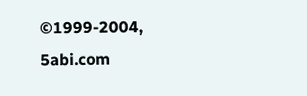©1999-2004, 5abi.com